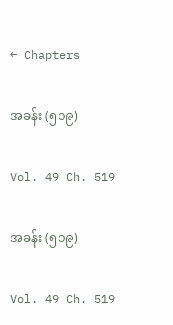← Chapters

အခန်း (၅၁၉)

Vol. 49 Ch. 519

အခန်း (၅၁၉)

Vol. 49 Ch. 519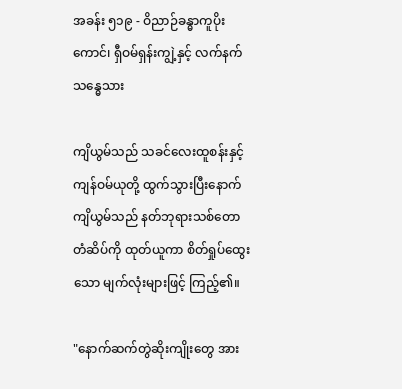အခန်း ၅၁၉ - ဝိညာဉ်ခန္ဓာကူပိုးကောင်၊ ရှီဝမ်ရှန်းကျွဲ့နှင့် လက်နက်သန္ဓေသား

ကျိယွမ်သည် သခင်လေးထူစန်းနှင့် ကျန်ဝမ်ယုတို့ ထွက်သွားပြီးနောက် ကျိယွမ်သည် နတ်ဘုရားသစ်တောတံဆိပ်ကို ထုတ်ယူကာ စိတ်ရှုပ်ထွေးသော မျက်လုံးများဖြင့် ကြည့်၏။

"နောက်ဆက်တွဲဆိုးကျိုးတွေ အား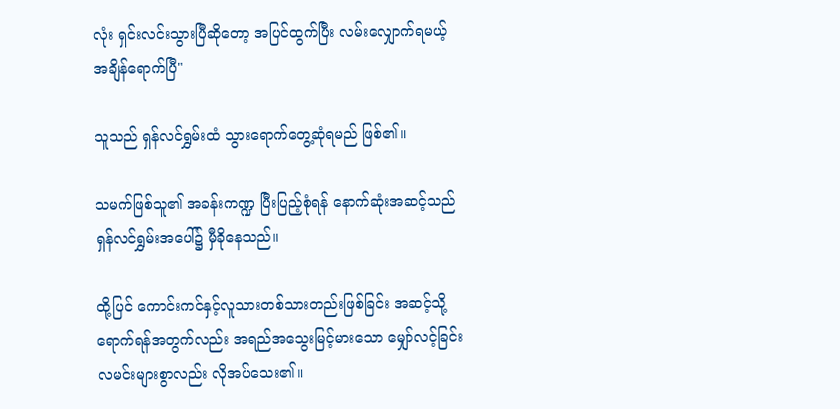လုံး ရှင်းလင်းသွားပြီဆိုတော့ အပြင်ထွက်ပြီး လမ်းလျှောက်ရမယ့် အချိန်ရောက်ပြီ"

သူသည် ရှန်လင်ရွှမ်းထံ သွားရောက်တွေ့ဆုံရမည် ဖြစ်၏။

သမက်ဖြစ်သူ၏ အခန်းကဏ္ဍ ပြီးပြည့်စုံရန် နောက်ဆုံးအဆင့်သည် ရှန်လင်ရွှမ်းအပေါ်၌ မှီခိုနေသည်။

ထို့ပြင် ကောင်းကင်နှင့်လူသားတစ်သားတည်းဖြစ်ခြင်း အဆင့်သို့ ရောက်ရန်အတွက်လည်း အရည်အသွေးမြင့်မားသော မျှော်လင့်ခြင်းလမင်းများစွာလည်း လိုအပ်သေး၏။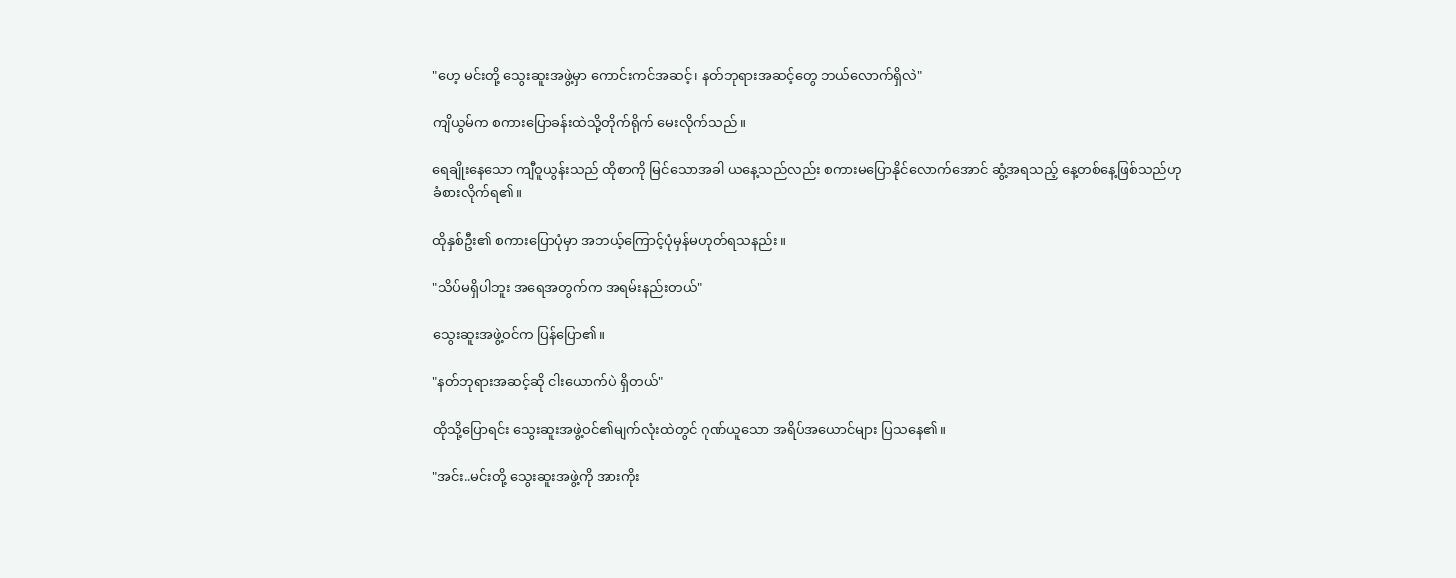"ဟေ့ မင်းတို့ သွေးဆူးအဖွဲ့မှာ ကောင်းကင်အဆင့်၊ နတ်ဘုရားအဆင့်တွေ ဘယ်လောက်ရှိလဲ"

ကျိယွမ်က စကားပြောခန်းထဲသို့တိုက်ရိုက် မေးလိုက်သည်။

ရေချိုးနေသော ကျီဝူယွန်းသည် ထိုစာကို မြင်သောအခါ ယနေ့သည်လည်း စကားမပြောနိုင်လောက်အောင် ဆွံ့အရသည့် နေ့တစ်နေ့ဖြစ်သည်ဟု ခံစားလိုက်ရ၏။

ထိုနှစ်ဦး၏ စကားပြောပုံမှာ အဘယ့်ကြောင့်ပုံမှန်မဟုတ်ရသနည်း။

"သိပ်မရှိပါဘူး အရေအတွက်က အရမ်းနည်းတယ်"

သွေးဆူးအဖွဲ့ဝင်က ပြန်ပြော၏။

"နတ်ဘုရားအဆင့်ဆို ငါးယောက်ပဲ ရှိတယ်"

ထိုသို့ပြောရင်း သွေးဆူးအဖွဲ့ဝင်၏မျက်လုံးထဲတွင် ဂုဏ်ယူသော အရိပ်အယောင်များ ပြသနေ၏။

"အင်း..မင်းတို့ သွေးဆူးအဖွဲ့ကို အားကိုး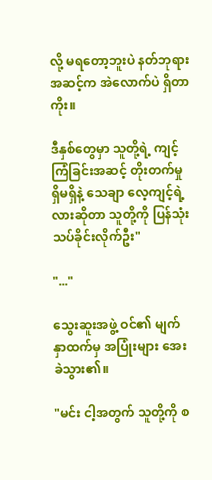လို့ မရတော့ဘူးပဲ နတ်ဘုရားအဆင့်က အဲလောက်ပဲ ရှိတာကိုး။

ဒီနှစ်တွေမှာ သူတို့ရဲ့ ကျင့်ကြံခြင်းအဆင့် တိုးတက်မှု ရှိမရှိနဲ့ သေချာ လေ့ကျင့်ရဲ့လားဆိုတာ သူတို့ကို ပြန်သုံးသပ်ခိုင်းလိုက်ဦး"

"..."

သွေးဆူးအဖွဲ့ ဝင်၏ မျက်နှာထက်မှ အပြုံးများ အေးခဲသွား၏။

"မင်း ငါ့အတွက် သူတို့ကို စ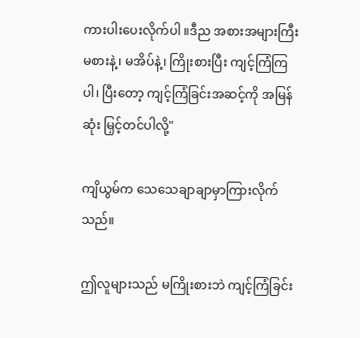ကားပါးပေးလိုက်ပါ ။ဒီည အစားအများကြီး မစားနဲ့၊ မအိပ်နဲ့၊ ကြိုးစားပြီး ကျင့်ကြံကြပါ၊ ပြီးတော့ ကျင့်ကြံခြင်းအဆင့်ကို အမြန်ဆုံး မြှင့်တင်ပါလို့"

ကျိယွမ်က သေသေချာချာမှာကြားလိုက်သည်။

ဤလူများသည် မကြိုးစားဘဲ ကျင့်ကြံခြင်း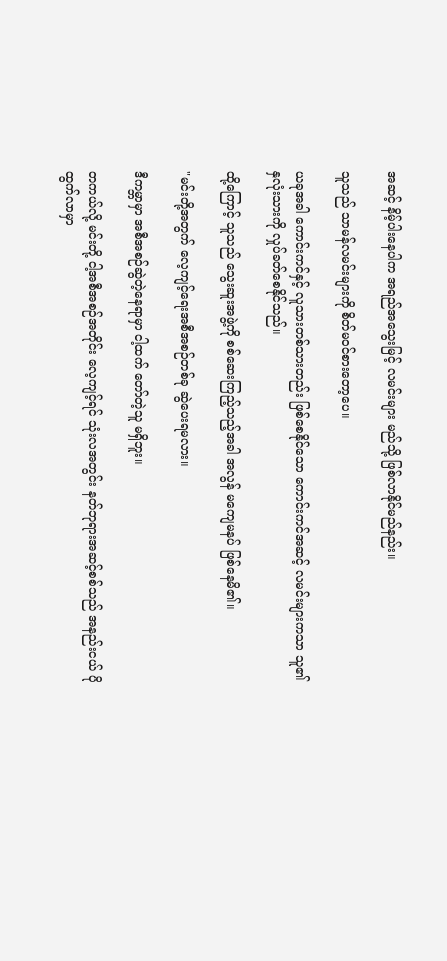အဆင့် နိမ့်ပါးနေပါက အရည်အသွေးမြင့် လမင်းများ မည်သို့ ဖြစ်လာနိုင်မည်နည်း။

သူသည် သာမန်လမင်းများကို စိတ်မဝင်စားတော့ပေ။

ယခုအခါ ကောင်းကင်နှင့် လူသားတစ်သားတည်း ဖြစ်စေနိုင်သော ကောင်းကင်အဆင့် လမင်းများကသာ သူ၏ နှလုံးသားကို လှုပ်ခတ်စေနိုင်သည်။

ထို့ကြောင့် သူသည် သွေးဆူးအဖွဲ့ကို စစ်ဆေးကြည့်သည့်အခါ အလွန် မကျေမနပ် ဖြစ်နေမိ၏။

"မင်းတို့အတွက် လေ့ကျင့်ရေးအစီအစဉ်တစ်ခု ဆွဲပေးရမလား။

ဒီကမ္ဘာမှာ အစီအစဉ်ဆွဲတဲ့နေရာမှာ ငါ့ထက် တော်တဲ့သူ မရှိဘူး။

တကယ်လို့ မင်းတို့ ငါ့အစီအစဉ်အတိုင်း လေ့ကျင့်ရင် သုံးလအတွင်း နတ်ဘုရားအဆင့်စစ်သည် အနည်းငယ် ပိုထွက်လာမှာ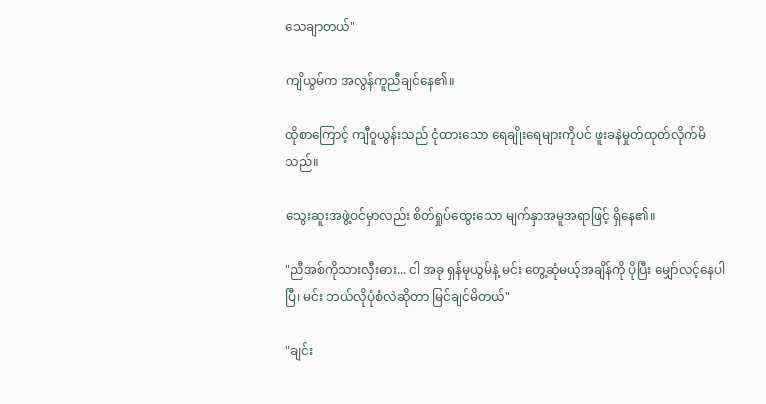သေချာတယ်"

ကျိယွမ်က အလွန်ကူညီချင်နေ၏။

ထိုစာကြောင့် ကျီဝူယွန်းသည် ငုံထားသော ရေချိုးရေများကိုပင် ဖူးခနဲမှုတ်ထုတ်လိုက်မိသည်။

သွေးဆူးအဖွဲ့ဝင်မှာလည်း စိတ်ရှုပ်ထွေးသော မျက်နှာအမူအရာဖြင့် ရှိနေ၏။

"ညီအစ်ကိုသားလှီးဓား... ငါ အခု ရှန်မုယွမ်နဲ့ မင်း တွေ့ဆုံမယ့်အချိန်ကို ပိုပြီး မျှော်လင့်နေပါပြီ၊ မင်း ဘယ်လိုပုံစံလဲဆိုတာ မြင်ချင်မိတယ်"

"ချင်း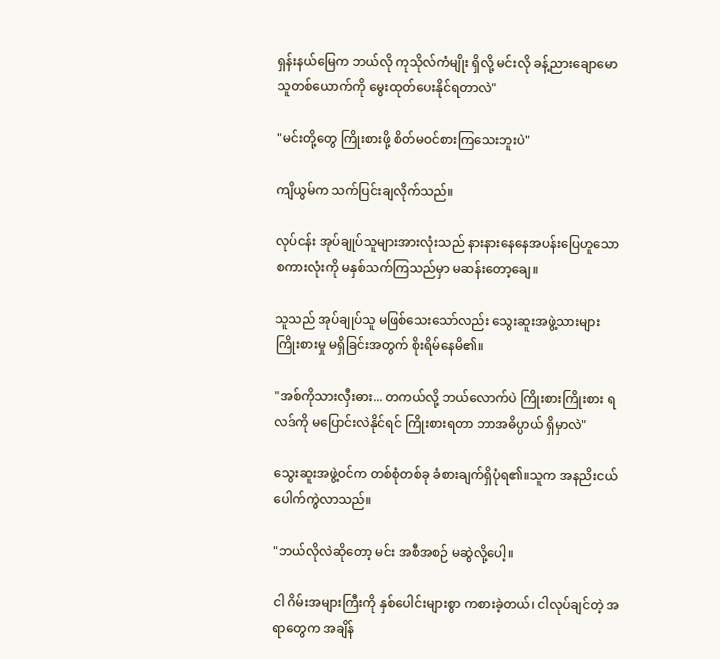ရှန်းနယ်မြေက ဘယ်လို ကုသိုလ်ကံမျိုး ရှိလို့ မင်းလို ခန့်ညားချောမောသူတစ်ယောက်ကို မွေးထုတ်ပေးနိုင်ရတာလဲ"

"မင်းတို့တွေ ကြိုးစားဖို့ စိတ်မဝင်စားကြသေးဘူးပဲ"

ကျိယွမ်က သက်ပြင်းချလိုက်သည်။

လုပ်ငန်း အုပ်ချုပ်သူများအားလုံးသည် နားနားနေနေအပန်းပြေဟူသော စကားလုံးကို မနှစ်သက်ကြသည်မှာ မဆန်းတော့ချေ။

သူသည် အုပ်ချုပ်သူ မဖြစ်သေးသော်လည်း သွေးဆူးအဖွဲ့သားများ ကြိုးစားမှု မရှိခြင်းအတွက် စိုးရိမ်နေမိ၏။

"အစ်ကိုသားလှီးဓား... တကယ်လို့ ဘယ်လောက်ပဲ ကြိုးစားကြိုးစား ရလဒ်ကို မပြောင်းလဲနိုင်ရင် ကြိုးစားရတာ ဘာအဓိပ္ပာယ် ရှိမှာလဲ"

သွေးဆူးအဖွဲ့ဝင်က တစ်စုံတစ်ခု ခံစားချက်ရှိပုံရ၏။သူက အနညိးငယ်ပေါက်ကွဲလာသည်။

"ဘယ်လိုလဲဆိုတော့ မင်း အစီအစဉ် မဆွဲလို့ပေါ့။

ငါ ဂိမ်းအများကြီးကို နှစ်ပေါင်းများစွာ ကစားခဲ့တယ်၊ ငါလုပ်ချင်တဲ့ အရာတွေက အချိန်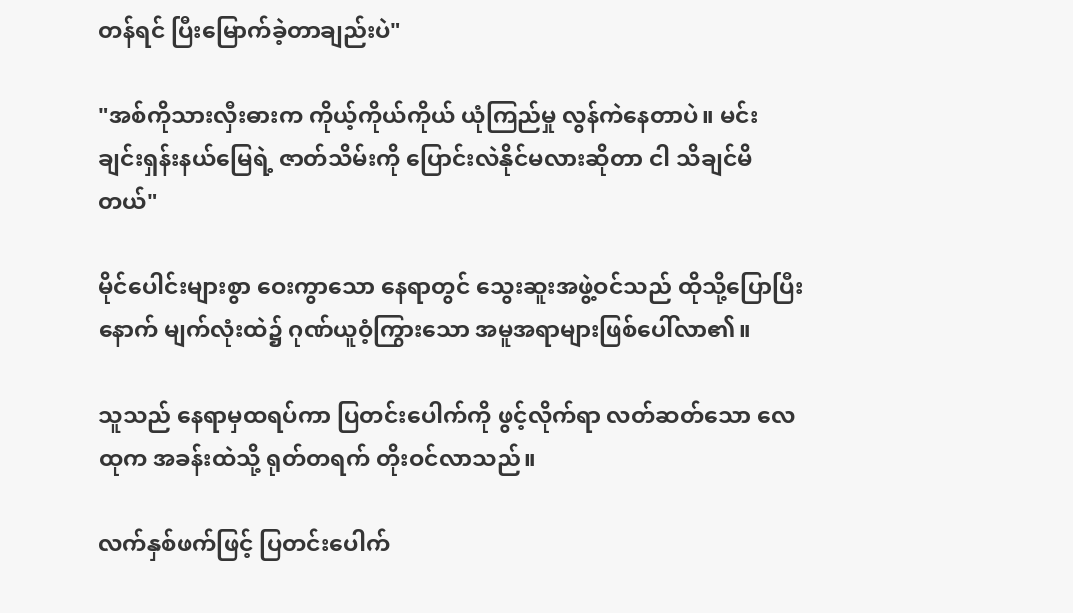တန်ရင် ပြီးမြောက်ခဲ့တာချည်းပဲ"

"အစ်ကိုသားလှီးဓားက ကိုယ့်ကိုယ်ကိုယ် ယုံကြည်မှု လွန်ကဲနေတာပဲ။ မင်း ချင်းရှန်းနယ်မြေရဲ့ ဇာတ်သိမ်းကို ပြောင်းလဲနိုင်မလားဆိုတာ ငါ သိချင်မိတယ်"

မိုင်ပေါင်းများစွာ ဝေးကွာသော နေရာတွင် သွေးဆူးအဖွဲ့ဝင်သည် ထိုသို့ပြောပြီးနောက် မျက်လုံးထဲ၌ ဂုဏ်ယူဝံ့ကြွားသော အမူအရာများဖြစ်ပေါ်လာ၏။

သူသည် နေရာမှထရပ်ကာ ပြတင်းပေါက်ကို ဖွင့်လိုက်ရာ လတ်ဆတ်သော လေထုက အခန်းထဲသို့ ရုတ်တရက် တိုးဝင်လာသည်။

လက်နှစ်ဖက်ဖြင့် ပြတင်းပေါက်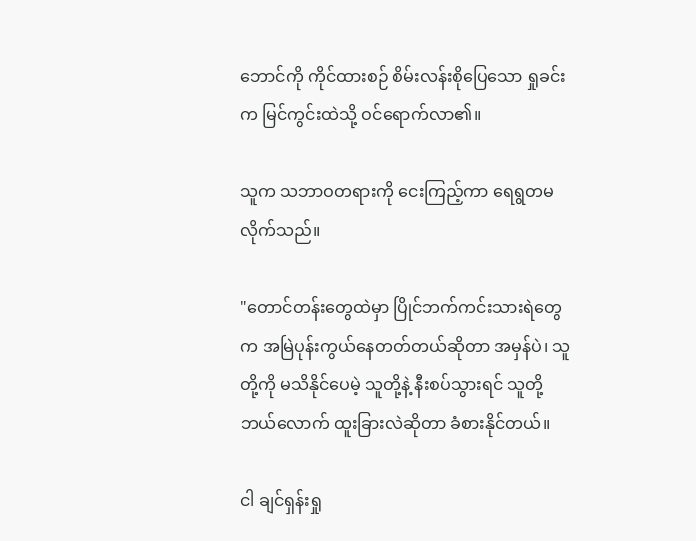ဘောင်ကို ကိုင်ထားစဉ် စိမ်းလန်းစိုပြေသော ရှုခင်းက မြင်ကွင်းထဲသို့ ဝင်ရောက်လာ၏။

သူက သဘာဝတရားကို ငေးကြည့်ကာ ရေရွတမလိုက်သည်။

"တောင်တန်းတွေထဲမှာ ပြိုင်ဘက်ကင်းသားရဲတွေက အမြဲပုန်းကွယ်နေတတ်တယ်ဆိုတာ အမှန်ပဲ၊ သူတို့ကို မသိနိုင်ပေမဲ့ သူတို့နဲ့ နီးစပ်သွားရင် သူတို့ ဘယ်လောက် ထူးခြားလဲဆိုတာ ခံစားနိုင်တယ်။

ငါ ချင်ရှန်းရှု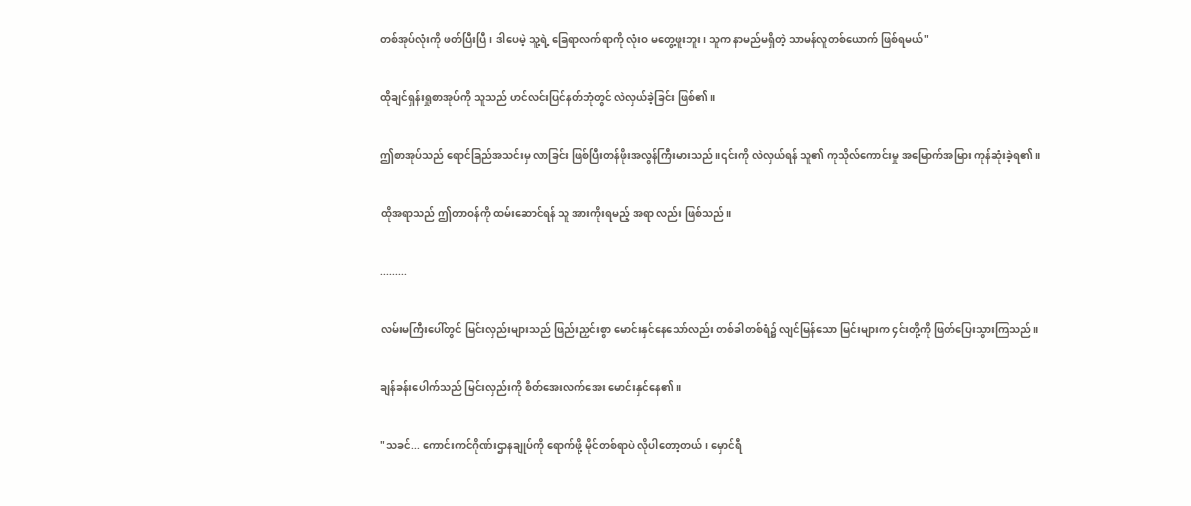တစ်အုပ်လုံးကို ဖတ်ပြီးပြီ၊ ဒါပေမဲ့ သူ့ရဲ့ ခြေရာလက်ရာကို လုံးဝ မတွေ့ဖူးဘူး၊ သူက နာမည်မရှိတဲ့ သာမန်လူတစ်ယောက် ဖြစ်ရမယ်"

ထိုချင်ရှန်းရှုစာအုပ်ကို သူသည် ဟင်လင်းပြင်နတ်ဘုံတွင် လဲလှယ်ခဲ့ခြင်း ဖြစ်၏။

ဤစာအုပ်သည် ရောင်ခြည်အသင်းမှ လာခြင်း ဖြစ်ပြီးတန်ဖိုးအလွန်ကြီးမားသည် ။၎င်းကို လဲလှယ်ရန် သူ၏ ကုသိုလ်ကောင်းမှု အမြောက်အမြား ကုန်ဆုံးခဲ့ရ၏။

ထိုအရာသည် ဤတာဝန်ကို ထမ်းဆောင်ရန် သူ အားကိုးရမည့် အရာ လည်း ဖြစ်သည်။

.........

လမ်းမကြီးပေါ်တွင် မြင်းလှည်းများသည် ဖြည်းညှင်းစွာ မောင်းနှင်နေသော်လည်း တစ်ခါတစ်ရံ၌ လျင်မြန်သော မြင်းများက ၄င်းတို့ကို ဖြတ်ပြေးသွားကြသည်။

ချန်ခန်းပေါက်သည် မြင်းလှည်းကို စိတ်အေးလက်အေး မောင်းနှင်နေ၏။

"သခင်... ကောင်းကင်ဂိုဏ်းဌာနချုပ်ကို ရောက်ဖို့ မိုင်တစ်ရာပဲ လိုပါတော့တယ်၊ မှောင်ရီ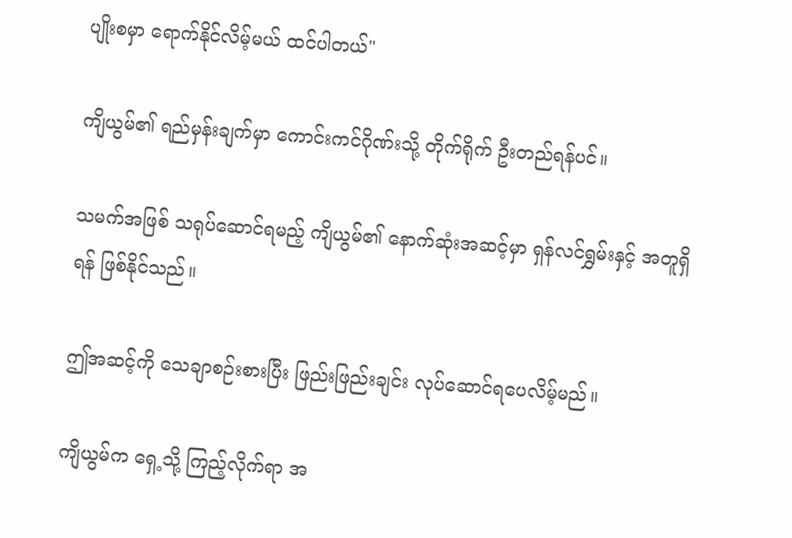ပျိုးစမှာ ရောက်နိုင်လိမ့်မယ် ထင်ပါတယ်"

ကျိယွမ်၏ ရည်မှန်းချက်မှာ ကောင်းကင်ဂိုဏ်းသို့ တိုက်ရိုက် ဦးတည်ရန်ပင်။

သမက်အဖြစ် သရုပ်ဆောင်ရမည့် ကျိယွမ်၏ နောက်ဆုံးအဆင့်မှာ ရှန်လင်ရွှမ်းနှင့် အတူရှိရန် ဖြစ်နိုင်သည်။

ဤအဆင့်ကို သေချာစဉ်းစားပြီး ဖြည်းဖြည်းချင်း လုပ်ဆောင်ရပေလိမ့်မည်။

ကျိယွမ်က ရှေ့သို့ ကြည့်လိုက်ရာ အ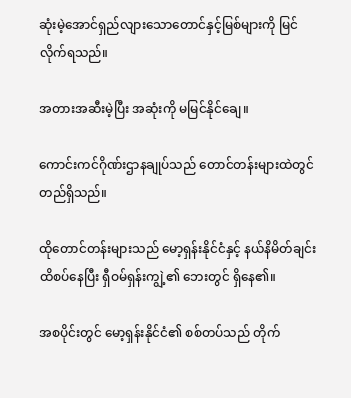ဆုံးမဲ့အောင်ရှည်လျားသောတောင်နှင့်မြစ်များကို မြင်လိုက်ရသည်။

အတားအဆီးမဲ့ပြီး အဆုံးကို မမြင်နိုင်ချေ။

ကောင်းကင်ဂိုဏ်းဌာနချုပ်သည် တောင်တန်းများထဲတွင် တည်ရှိသည်။

ထိုတောင်တန်းများသည် မော့ရှန်းနိုင်ငံနှင့် နယ်နိမိတ်ချင်း ထိစပ်နေပြီး ရှီဝမ်ရှန်းကျွဲ့၏ ဘေးတွင် ရှိနေ၏။

အစပိုင်းတွင် မော့ရှန်းနိုင်ငံ၏ စစ်တပ်သည် တိုက်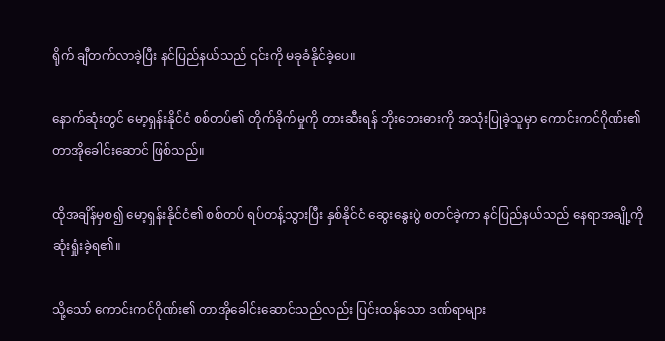ရိုက် ချီတက်လာခဲ့ပြီး နင်ပြည်နယ်သည် ၎င်းကို မခုခံနိုင်ခဲ့ပေ။

နောက်ဆုံးတွင် မော့ရှန်းနိုင်ငံ စစ်တပ်၏ တိုက်ခိုက်မှုကို တားဆီးရန် ဘိုးဘေးဓားကို အသုံးပြုခဲ့သူမှာ ကောင်းကင်ဂိုဏ်း၏ တာအိုခေါင်းဆောင် ဖြစ်သည်။

ထိုအချိန်မှစ၍ မော့ရှန်းနိုင်ငံ၏ စစ်တပ် ရပ်တန့်သွားပြီး နှစ်နိုင်ငံ ဆွေးနွေးပွဲ စတင်ခဲ့ကာ နင်ပြည်နယ်သည် နေရာအချို့ကို ဆုံးရှုံးခဲ့ရ၏။

သို့သော် ကောင်းကင်ဂိုဏ်း၏ တာအိုခေါင်းဆောင်သည်လည်း ပြင်းထန်သော ဒဏ်ရာများ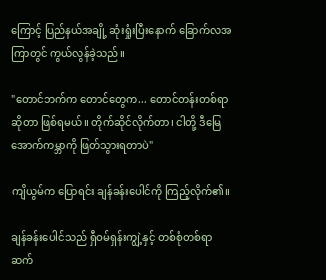ကြောင့် ပြည်နယ်အချို့ ဆုံးရှုံးပြီးနောက် ခြောက်လအကြာတွင် ကွယ်လွန်ခဲ့သည်။

"တောင်ဘက်က တောင်တွေက... တောင်တန်းတစ်ရာဆိုတာ ဖြစ်ရမယ်။ တိုက်ဆိုင်လိုက်တာ၊ ငါတို့ ဒီမြေအောက်ကမ္ဘာကို ဖြတ်သွားရတာပဲ"

ကျိယွမ်က ပြောရင်း ချန်ခန်းပေါင်ကို ကြည့်လိုက်၏။

ချန်ခန်းပေါင်သည် ရှီဝမ်ရှန်းကျွဲ့နှင့် တစ်စုံတစ်ရာ ဆက်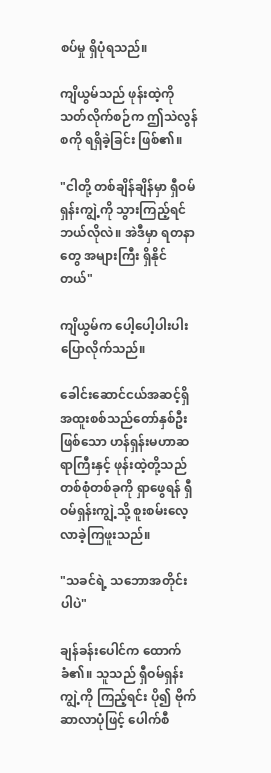စပ်မှု ရှိပုံရသည်။

ကျိယွမ်သည် ဖုန်းထဲ့ကို သတ်လိုက်စဉ်က ဤသဲလွန်စကို ရရှိခဲ့ခြင်း ဖြစ်၏။

"ငါတို့ တစ်ချိန်ချိန်မှာ ရှီဝမ်ရှန်းကျွဲ့ကို သွားကြည့်ရင် ဘယ်လိုလဲ။ အဲဒီမှာ ရတနာတွေ အများကြီး ရှိနိုင်တယ်"

ကျိယွမ်က ပေါ့ပေါ့ပါးပါး ပြောလိုက်သည်။

ခေါင်းဆောင်ငယ်အဆင့်ရှိ အထူးစစ်သည်တော်နှစ်ဦးဖြစ်သော ဟန်ရှန်းမဟာဆရာကြီးနှင့် ဖုန်းထဲ့တို့သည် တစ်စုံတစ်ခုကို ရှာဖွေရန် ရှီဝမ်ရှန်းကျွဲ့သို့ စူးစမ်းလေ့လာခဲ့ကြဖူးသည်။

"သခင်ရဲ့ သဘောအတိုင်းပါပဲ"

ချန်ခန်းပေါင်က ထောက်ခံ၏။ သူသည် ရှီဝမ်ရှန်းကျွဲ့ကို ကြည့်ရင်း ပို၍ ဗိုက်ဆာလာပုံဖြင့် ပေါက်စီ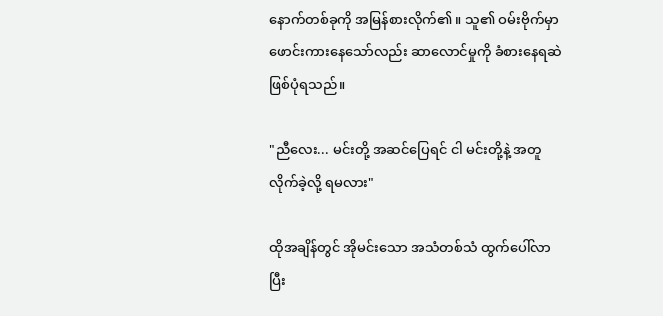နောက်တစ်ခုကို အမြန်စားလိုက်၏။ သူ၏ ဝမ်းဗိုက်မှာ ဖောင်းကားနေသော်လည်း ဆာလောင်မှုကို ခံစားနေရဆဲ ဖြစ်ပုံရသည်။

"ညီလေး... မင်းတို့ အဆင်ပြေရင် ငါ မင်းတို့နဲ့ အတူ လိုက်ခဲ့လို့ ရမလား"

ထိုအချိန်တွင် အိုမင်းသော အသံတစ်သံ ထွက်ပေါ်လာပြီး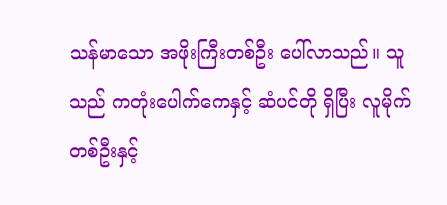သန်မာသော အဖိုးကြီးတစ်ဦး ပေါ်လာသည်။ သူသည် ကတုံးပေါက်ကေနှင့် ဆံပင်တို ရှိပြီး လူမိုက်တစ်ဦးနှင့်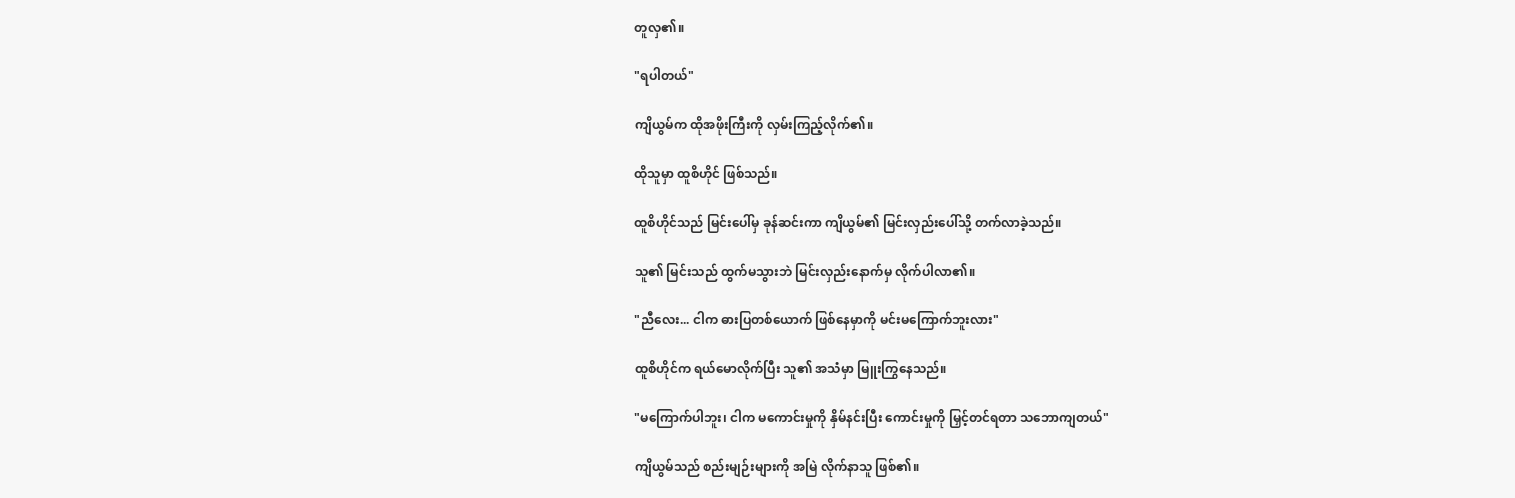တူလှ၏။

"ရပါတယ်"

ကျိယွမ်က ထိုအဖိုးကြီးကို လှမ်းကြည့်လိုက်၏။

ထိုသူမှာ ထူစိဟိုင် ဖြစ်သည်။

ထူစိဟိုင်သည် မြင်းပေါ်မှ ခုန်ဆင်းကာ ကျိယွမ်၏ မြင်းလှည်းပေါ်သို့ တက်လာခဲ့သည်။

သူ၏ မြင်းသည် ထွက်မသွားဘဲ မြင်းလှည်းနောက်မှ လိုက်ပါလာ၏။

"ညီလေး... ငါက ဓားပြတစ်ယောက် ဖြစ်နေမှာကို မင်းမကြောက်ဘူးလား"

ထူစိဟိုင်က ရယ်မောလိုက်ပြီး သူ၏ အသံမှာ မြူးကြွနေသည်။

"မကြောက်ပါဘူး၊ ငါက မကောင်းမှုကို နှိမ်နင်းပြီး ကောင်းမှုကို မြှင့်တင်ရတာ သဘောကျတယ်"

ကျိယွမ်သည် စည်းမျဉ်းများကို အမြဲ လိုက်နာသူ ဖြစ်၏။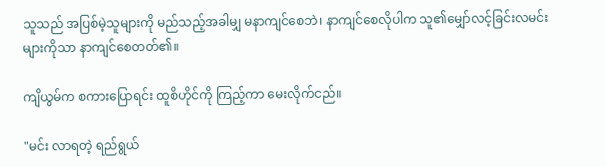သူသည် အပြစ်မဲ့သူများကို မည်သည့်အခါမျှ မနာကျင်စေဘဲ၊ နာကျင်စေလိုပါက သူ၏မျှော်လင့်ခြင်းလမင်းများကိုသာ နာကျင်စေတတ်၏။

ကျိယွမ်က စကားပြောရင်း ထူစိဟိုင်ကို ကြည့်ကာ မေးလိုက်ငည်။

"မင်း လာရတဲ့ ရည်ရွယ်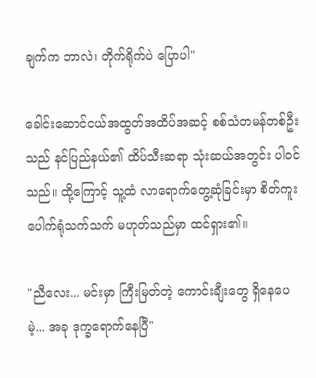ချက်က ဘာလဲ၊ တိုက်ရိုက်ပဲ ပြောပါ"

ခေါင်းဆောင်ငယ်အထွတ်အထိပ်အဆင့် စစ်သံတမန်တစ်ဦးသည် နင်ပြည်နယ်၏ ထိပ်သီးဆရာ သုံးဆယ်အတွင်း ပါဝင်သည်။ ထို့ကြောင့် သူ့ထံ လာရောက်တွေ့ဆုံခြင်းမှာ စိတ်ကူးပေါက်ရုံသက်သက် မဟုတ်သည်မှာ ထင်ရှား၏။

"ညီလေး... မင်းမှာ ကြီးမြတ်တဲ့ ကောင်းချီးတွေ ရှိနေပေမဲ့... အခု ဒုက္ခရောက်နေပြီ"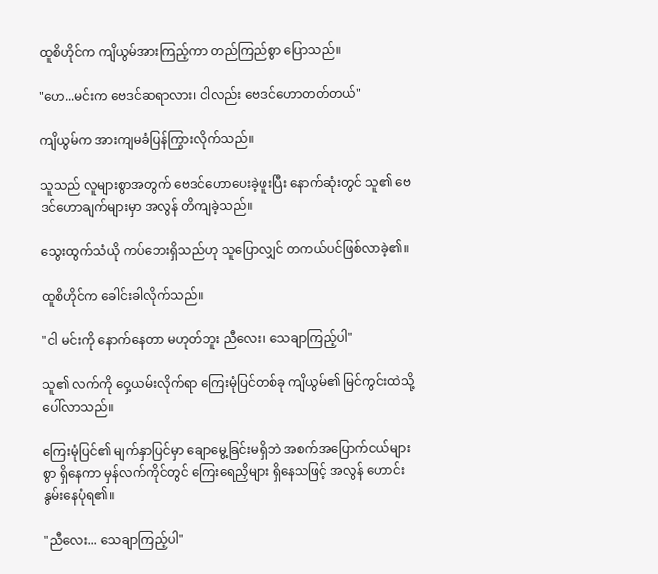ထူစိဟိုင်က ကျိယွမ်အားကြည့်ကာ တည်ကြည်စွာ ပြောသည်။

"ဟေ...မင်းက ဗေဒင်ဆရာလား၊ ငါလည်း ဗေဒင်ဟောတတ်တယ်"

ကျိယွမ်က အားကျမခံပြန်ကြွားလိုက်သည်။

သူသည် လူများစွာအတွက် ဗေဒင်ဟောပေးခဲ့ဖူးပြီး နောက်ဆုံးတွင် သူ၏ ဗေဒင်ဟောချက်များမှာ အလွန် တိကျခဲ့သည်။

သွေးထွက်သံယို ကပ်ဘေးရှိသည်ဟု သူပြောလျှင် တကယ်ပင်ဖြစ်လာခဲ့၏။

ထူစိဟိုင်က ခေါင်းခါလိုက်သည်။

"ငါ မင်းကို နောက်နေတာ မဟုတ်ဘူး ညီလေး၊ သေချာကြည့်ပါ"

သူ၏ လက်ကို ဝှေ့ယမ်းလိုက်ရာ ကြေးမုံပြင်တစ်ခု ကျိယွမ်၏ မြင်ကွင်းထဲသို့ ပေါ်လာသည်။

ကြေးမုံပြင်၏ မျက်နှာပြင်မှာ ချောမွေ့ခြင်းမရှိဘဲ အစက်အပြောက်ငယ်များစွာ ရှိနေကာ မှန်လက်ကိုင်တွင် ကြေးရေညှိများ ရှိနေသဖြင့် အလွန် ဟောင်းနွမ်းနေပုံရ၏။

"ညီလေး... သေချာကြည့်ပါ"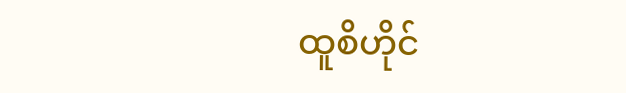ထူစိဟိုင်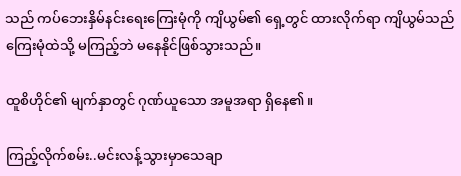သည် ကပ်ဘေးနှိမ်နင်းရေးကြေးမုံကို ကျိယွမ်၏ ရှေ့တွင် ထားလိုက်ရာ ကျိယွမ်သည် ကြေးမုံထဲသို့ မကြည့်ဘဲ မနေနိုင်ဖြစ်သွားသည်။

ထူစိဟိုင်၏ မျက်နှာတွင် ဂုဏ်ယူသော အမူအရာ ရှိနေ၏။

ကြည့်လိုက်စမ်း..မင်းလန့်သွားမှာသေချာ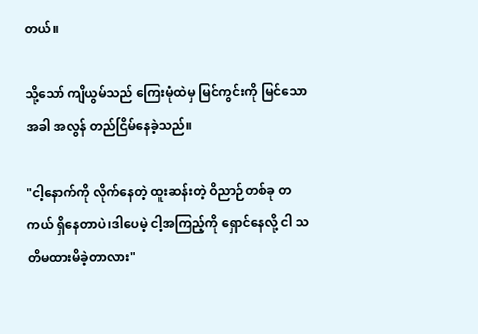တယ်။

သို့သော် ကျိယွမ်သည် ကြေးမုံထဲမှ မြင်ကွင်းကို မြင်သောအခါ အလွန် တည်ငြိမ်နေခဲ့သည်။

"ငါ့နောက်ကို လိုက်နေတဲ့ ထူးဆန်းတဲ့ ဝိညာဉ်တစ်ခု တကယ် ရှိနေတာပဲ၊ဒါပေမဲ့ ငါ့အကြည့်ကို ရှောင်နေလို့ ငါ သတိမထားမိခဲ့တာလား"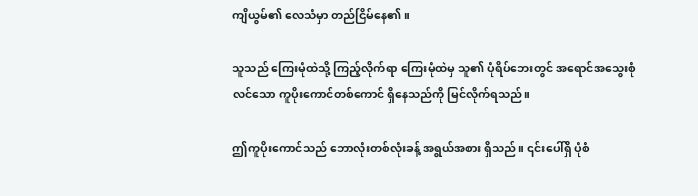ကျိယွမ်၏ လေသံမှာ တည်ငြိမ်နေ၏။

သူသည် ကြေးမုံထဲသို့ ကြည့်လိုက်ရာ ကြေးမုံထဲမှ သူ၏ ပုံရိပ်ဘေးတွင် အရောင်အသွေးစုံလင်သော ကူပိုးကောင်တစ်ကောင် ရှိနေသည်ကို မြင်လိုက်ရသည်။

ဤကူပိုးကောင်သည် ဘောလုံးတစ်လုံးခန့် အရွယ်အစား ရှိသည်။ ၎င်းပေါ်ရှိ ပုံစံ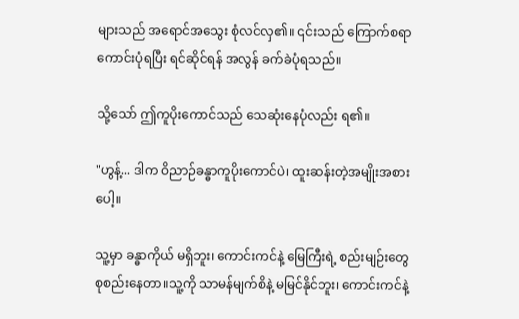များသည် အရောင်အသွေး စုံလင်လှ၏။ ၎င်းသည် ကြောက်စရာကောင်းပုံရပြီး ရင်ဆိုင်ရန် အလွန် ခက်ခဲပုံရသည်။

သို့သော် ဤကူပိုးကောင်သည် သေဆုံးနေပုံလည်း ရ၏။

"ဟွန့်... ဒါက ဝိညာဉ်ခန္ဓာကူပိုးကောင်ပဲ၊ ထူးဆန်းတဲ့အမျိုးအစားပေါ့။

သူ့မှာ ခန္ဓာကိုယ် မရှိဘူး၊ ကောင်းကင်နဲ့ မြေကြီးရဲ့ စည်းမျဉ်းတွေ စုစည်းနေတာ။သူ့ကို သာမန်မျက်စိနဲ့ မမြင်နိုင်ဘူး၊ ကောင်းကင်နဲ့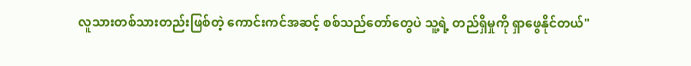လူသားတစ်သားတည်းဖြစ်တဲ့ ကောင်းကင်အဆင့် စစ်သည်တော်တွေပဲ သူ့ရဲ့ တည်ရှိမှုကို ရှာဖွေနိုင်တယ်"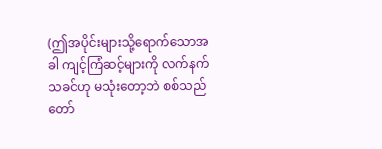(ဤအပိုင်းများသို့ရောက်သောအခါ ကျင့်ကြံဆင့်များကို လက်နက်သခင်ဟု မသုံးတော့ဘဲ စစ်သည်တော်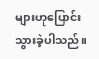များဟုပြောင်းသွားခဲ့ပါသည်။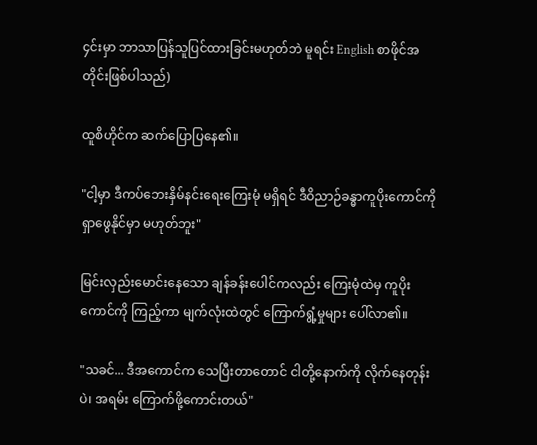၄င်းမှာ ဘာသာပြန်သူပြင်ထားခြင်းမဟုတ်ဘဲ မူရင်း English စာဖိုင်အတိုင်းဖြစ်ပါသည်)

ထူစိဟိုင်က ဆက်ပြောပြနေ၏။

"ငါ့မှာ ဒီကပ်ဘေးနှိမ်နင်းရေးကြေးမုံ မရှိရင် ဒီဝိညာဉ်ခန္ဓာကူပိုးကောင်ကို ရှာဖွေနိုင်မှာ မဟုတ်ဘူး"

မြင်းလှည်းမောင်းနေသော ချန်ခန်းပေါင်ကလည်း ကြေးမုံထဲမှ ကူပိုးကောင်ကို ကြည့်ကာ မျက်လုံးထဲတွင် ကြောက်ရွံ့မှုများ ပေါ်လာ၏။

"သခင်... ဒီအကောင်က သေပြီးတာတောင် ငါတို့နောက်ကို လိုက်နေတုန်းပဲ၊ အရမ်း ကြောက်ဖို့ကောင်းတယ်"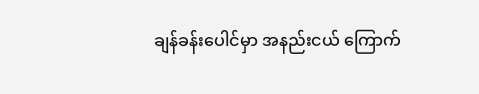ချန်ခန်းပေါင်မှာ အနည်းငယ် ကြောက်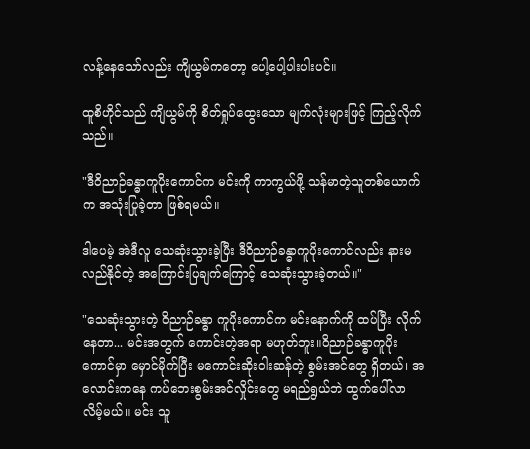လန့်နေသော်လည်း ကျိယွမ်ကတော့ ပေါ့ပေါ့ပါးပါးပင်။

ထူစိဟိုင်သည် ကျိယွမ်ကို စိတ်ရှုပ်ထွေးသော မျက်လုံးများဖြင့် ကြည့်လိုက်သည်။

"ဒီဝိညာဉ်ခန္ဓာကူပိုးကောင်က မင်းကို ကာကွယ်ဖို့ သန်မာတဲ့သူတစ်ယောက်က အသုံးပြုခဲ့တာ ဖြစ်ရမယ်။

ဒါပေမဲ့ အဲဒီလူ သေဆုံးသွားခဲ့ပြီး ဒီဝိညာဉ်ခန္ဓာကူပိုးကောင်လည်း နားမလည်နိုင်တဲ့ အကြောင်းပြချက်ကြောင့် သေဆုံးသွားခဲ့တယ်။"

"သေဆုံးသွားတဲ့ ဝိညာဉ်ခန္ဓာ ကူပိုးကောင်က မင်းနောက်ကို ထပ်ပြီး လိုက်နေတာ... မင်းအတွက် ကောင်းတဲ့အရာ မဟုတ်ဘူး။ဝိညာဉ်ခန္ဓာကူပိုးကောင်မှာ မှောင်မိုက်ပြီး မကောင်းဆိုးဝါးဆန်တဲ့ စွမ်းအင်တွေ ရှိတယ်၊ အလောင်းကနေ ကပ်ဘေးစွမ်းအင်လှိုင်းတွေ မရည်ရွယ်ဘဲ ထွက်ပေါ်လာလိမ့်မယ်။ မင်း သူ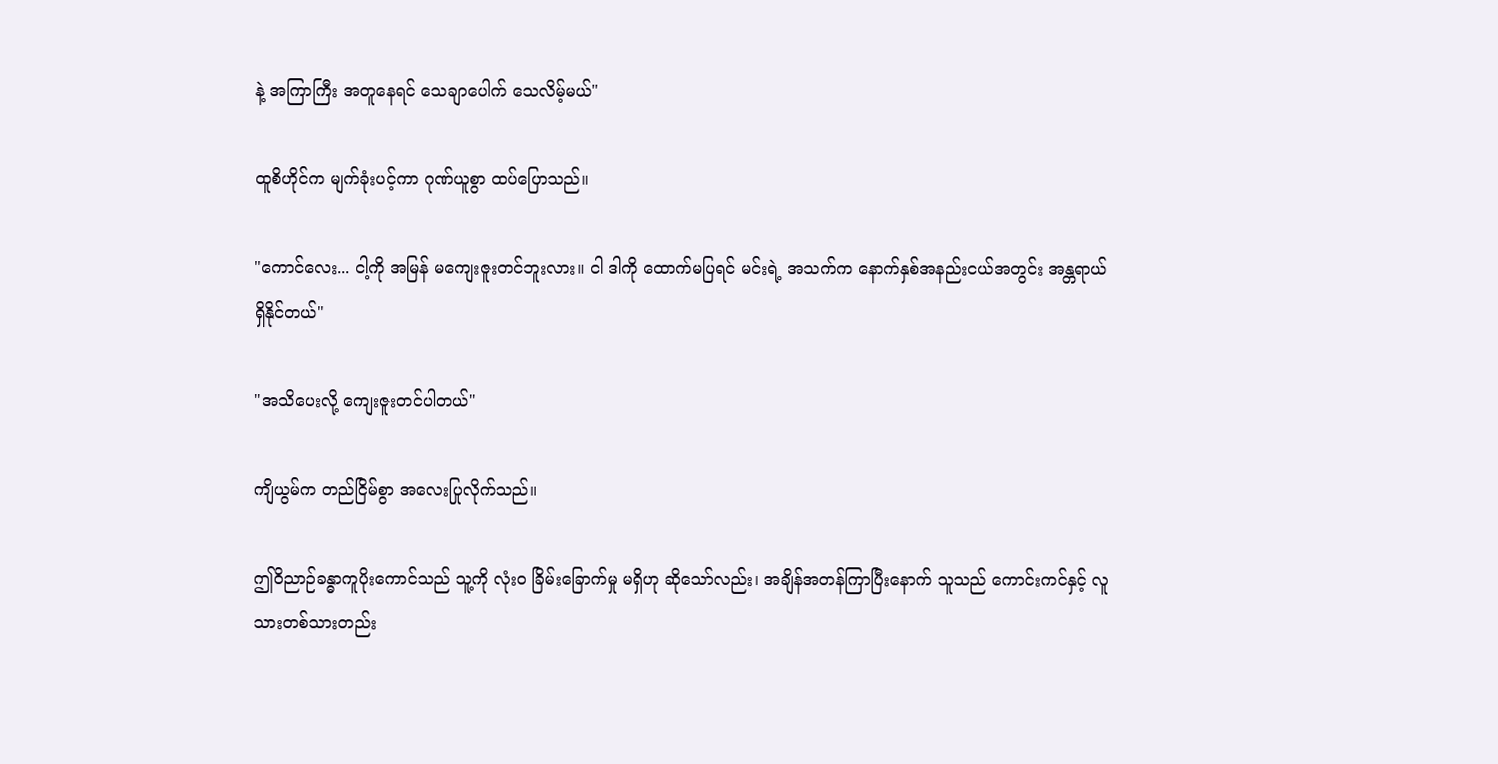နဲ့ အကြာကြီး အတူနေရင် သေချာပေါက် သေလိမ့်မယ်"

ထူစိဟိုင်က မျက်ခုံးပင့်ကာ ဂုဏ်ယူစွာ ထပ်ပြောသည်။

"ကောင်လေး... ငါ့ကို အမြန် မကျေးဇူးတင်ဘူးလား။ ငါ ဒါကို ထောက်မပြရင် မင်းရဲ့ အသက်က နောက်နှစ်အနည်းငယ်အတွင်း အန္တရာယ်ရှိနိုင်တယ်"

"အသိပေးလို့ ကျေးဇူးတင်ပါတယ်"

ကျိယွမ်က တည်ငြိမ်စွာ အလေးပြုလိုက်သည်။

ဤဝိညာဉ်ခန္ဓာကူပိုးကောင်သည် သူ့ကို လုံးဝ ခြိမ်းခြောက်မှု မရှိဟု ဆိုသော်လည်း၊ အချိန်အတန်ကြာပြီးနောက် သူသည် ကောင်းကင်နှင့် လူသားတစ်သားတည်း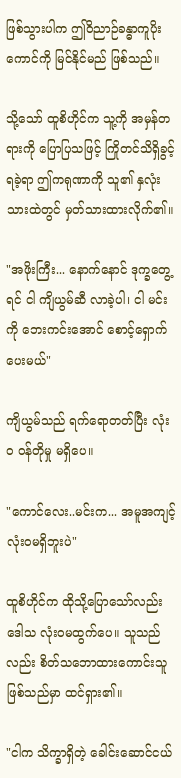ဖြစ်သွားပါက ဤဝိညာဉ်ခန္ဓာကူပိုးကောင်ကို မြင်နိုင်မည် ဖြစ်သည်။

သို့သော် ထူစိဟိုင်က သူ့ကို အမှန်တရားကို ပြောပြသဖြင့် ကြိုတင်သိရှိခွင့်ရခဲ့ရာ ဤကရုဏာကို သူ၏ နှလုံးသားထဲတွင် မှတ်သားထားလိုက်၏။

"အဖိုးကြီး... နောက်နောင် ဒုက္ခတွေ့ရင် ငါ ကျိယွမ်ဆီ လာခဲ့ပါ၊ ငါ မင်းကို ဘေးကင်းအောင် စောင့်ရှောက်ပေးမယ်"

ကျိယွမ်သည် ရက်ရောတတ်ပြီး လုံးဝ ဝန်တိုမှု မရှိပေ။

"ကောင်လေး..မင်းက... အမူအကျင့် လုံးဝမရှိဘူးပဲ"

ထူစိဟိုင်က ထိုသို့ပြောသော်လည်း ဒေါသ လုံးဝမထွက်ပေ။ သူသည် လည်း စိတ်သဘောထားကောင်းသူ ဖြစ်သည်မှာ ထင်ရှား၏။

"ငါက သိက္ခာရှိတဲ့ ခေါင်းဆောင်ငယ်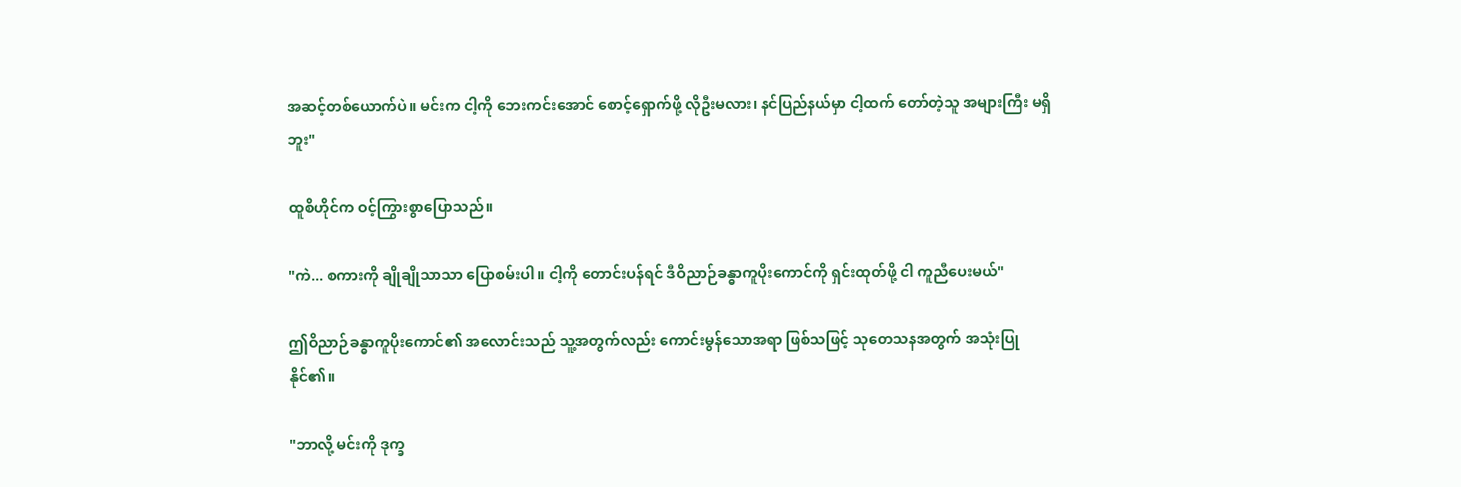အဆင့်တစ်ယောက်ပဲ။ မင်းက ငါ့ကို ဘေးကင်းအောင် စောင့်ရှောက်ဖို့ လိုဦးမလား၊ နင်ပြည်နယ်မှာ ငါ့ထက် တော်တဲ့သူ အများကြီး မရှိဘူး"

ထူစိဟိုင်က ဝင့်ကြွားစွာပြောသည်။

"ကဲ... စကားကို ချိုချိုသာသာ ပြောစမ်းပါ။ ငါ့ကို တောင်းပန်ရင် ဒီဝိညာဉ်ခန္ဓာကူပိုးကောင်ကို ရှင်းထုတ်ဖို့ ငါ ကူညီပေးမယ်"

ဤဝိညာဉ်ခန္ဓာကူပိုးကောင်၏ အလောင်းသည် သူ့အတွက်လည်း ကောင်းမွန်သောအရာ ဖြစ်သဖြင့် သုတေသနအတွက် အသုံးပြုနိုင်၏။

"ဘာလို့ မင်းကို ဒုက္ခ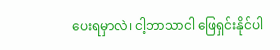ပေးရမှာလဲ၊ ငါ့ဘာသာငါ ဖြေရှင်းနိုင်ပါ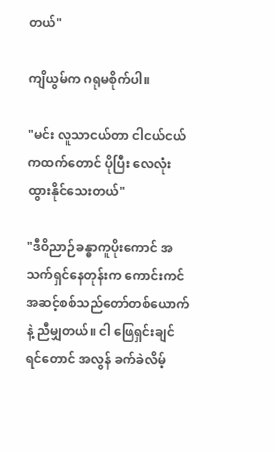တယ်"

ကျိယွမ်က ဂရုမစိုက်ပါ။

"မင်း လူသာငယ်တာ ငါငယ်ငယ်ကထက်တောင် ပိုပြီး လေလုံးထွားနိုင်သေးတယ်"

"ဒီဝိညာဉ်ခန္ဓာကူပိုးကောင် အသက်ရှင်နေတုန်းက ကောင်းကင်အဆင့်စစ်သည်တော်တစ်ယောက်နဲ့ ညီမျှတယ်။ ငါ ဖြေရှင်းချင်ရင်တောင် အလွန် ခက်ခဲလိမ့်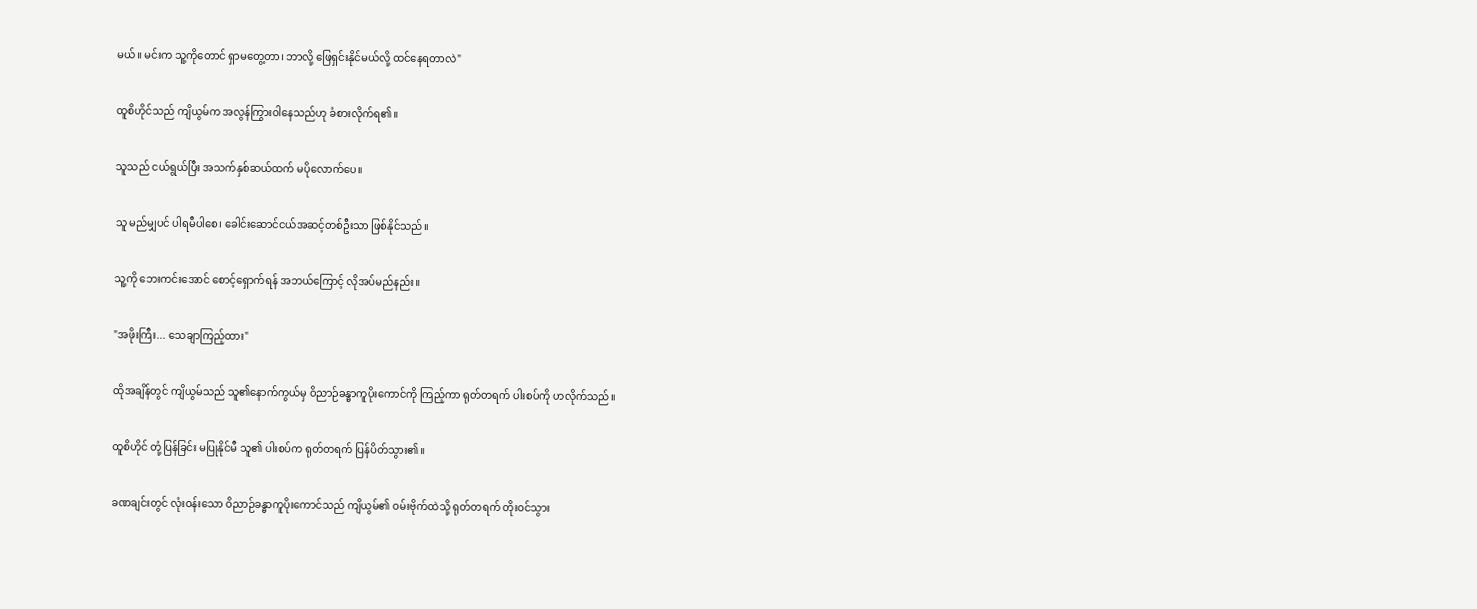မယ်။ မင်းက သူ့ကိုတောင် ရှာမတွေ့တာ၊ ဘာလို့ ဖြေရှင်းနိုင်မယ်လို့ ထင်နေရတာလဲ"

ထူစိဟိုင်သည် ကျိယွမ်က အလွန်ကြွားဝါနေသည်ဟု ခံစားလိုက်ရ၏။

သူသည် ငယ်ရွယ်ပြီး အသက်နှစ်ဆယ်ထက် မပိုလောက်ပေ။

သူ မည်မျှပင် ပါရမီပါစေ၊ ခေါင်းဆောင်ငယ်အဆင့်တစ်ဦးသာ ဖြစ်နိုင်သည်။

သူ့ကို ဘေးကင်းအောင် စောင့်ရှောက်ရန် အဘယ်ကြောင့် လိုအပ်မည်နည်း။

"အဖိုးကြီး... သေချာကြည့်ထား"

ထိုအချိန်တွင် ကျိယွမ်သည် သူ၏နောက်ကွယ်မှ ဝိညာဉ်ခန္ဓာကူပိုးကောင်ကို ကြည့်ကာ ရုတ်တရက် ပါးစပ်ကို ဟလိုက်သည်။

ထူစိဟိုင် တုံ့ပြန်ခြင်း မပြုနိုင်မီ သူ၏ ပါးစပ်က ရုတ်တရက် ပြန်ပိတ်သွား၏။

ခဏချင်းတွင် လုံးဝန်းသော ဝိညာဉ်ခန္ဓာကူပိုးကောင်သည် ကျိယွမ်၏ ဝမ်းဗိုက်ထဲသို့ ရုတ်တရက် တိုးဝင်သွား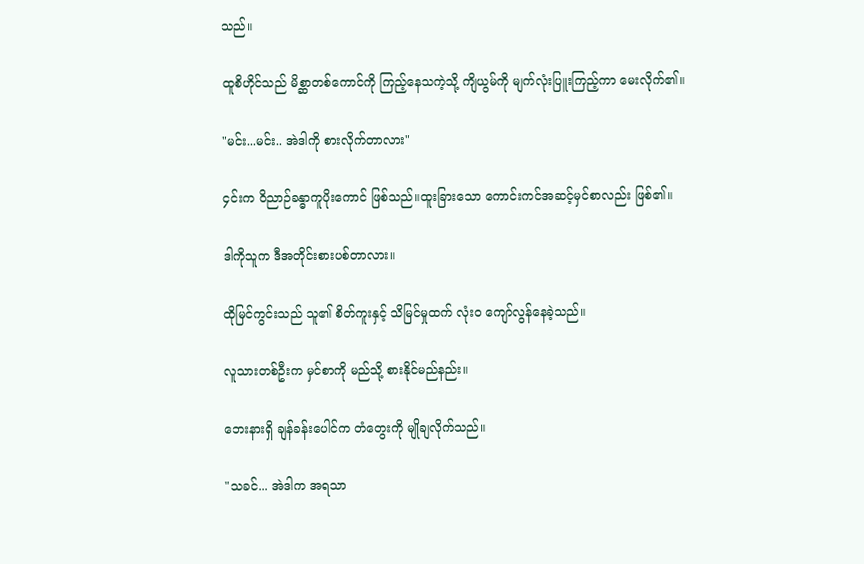သည်။

ထူစိဟိုင်သည် မိစ္ဆာတစ်ကောင်ကို ကြည့်နေသကဲ့သို့ ကျိယွမ်ကို မျက်လုံးပြူးကြည့်ကာ မေးလိုက်၏။

"မင်း...မင်း.. အဲဒါကို စားလိုက်တာလား"

၄င်းက ဝိညာဉ်ခန္ဓာကူပိုးကောင် ဖြစ်သည်။ထူးခြားသော ကောင်းကင်အဆင့်မှင်စာလည်း ဖြစ်၏။

ဒါကိုသူက ဒီအတိုင်းစားပစ်တာလား။

ထိုမြင်ကွင်းသည် သူ၏ စိတ်ကူးနှင့် သိမြင်မှုထက် လုံးဝ ကျော်လွန်နေခဲ့သည်။

လူသားတစ်ဦးက မှင်စာကို မည်သို့ စားနိုင်မည်နည်း။

ဘေးနားရှိ ချန်ခန်းပေါင်က တံတွေးကို မျိုချလိုက်သည်။

"သခင်... အဲဒါက အရသာ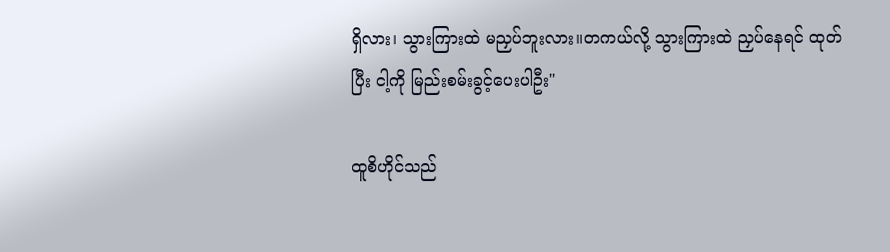ရှိလား၊ သွားကြားထဲ မညှပ်ဘူးလား။တကယ်လို့ သွားကြားထဲ ညှပ်နေရင် ထုတ်ပြီး ငါ့ကို မြည်းစမ်းခွင့်ပေးပါဦး"

ထူစိဟိုင်သည်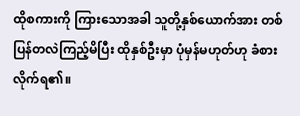ထိုစကားကို ကြားသောအခါ သူတို့နှစ်ယောက်အား တစ်ပြန်တလဲကြည့်မိပြီး ထိုနှစ်ဦးမှာ ပုံမှန်မဟုတ်ဟု ခံစားလိုက်ရ၏။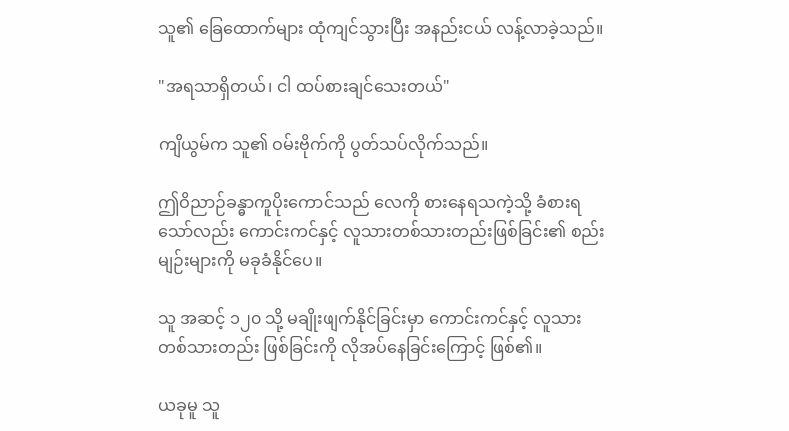သူ၏ ခြေထောက်များ ထုံကျင်သွားပြီး အနည်းငယ် လန့်လာခဲ့သည်။

"အရသာရှိတယ်၊ ငါ ထပ်စားချင်သေးတယ်"

ကျိယွမ်က သူ၏ ဝမ်းဗိုက်ကို ပွတ်သပ်လိုက်သည်။

ဤဝိညာဉ်ခန္ဓာကူပိုးကောင်သည် လေကို စားနေရသကဲ့သို့ ခံစားရသော်လည်း ကောင်းကင်နှင့် လူသားတစ်သားတည်းဖြစ်ခြင်း၏ စည်းမျဉ်းများကို မခုခံနိုင်ပေ။

သူ အဆင့် ၁၂၀ သို့ မချိုးဖျက်နိုင်ခြင်းမှာ ကောင်းကင်နှင့် လူသားတစ်သားတည်း ဖြစ်ခြင်းကို လိုအပ်နေခြင်းကြောင့် ဖြစ်၏။

ယခုမူ သူ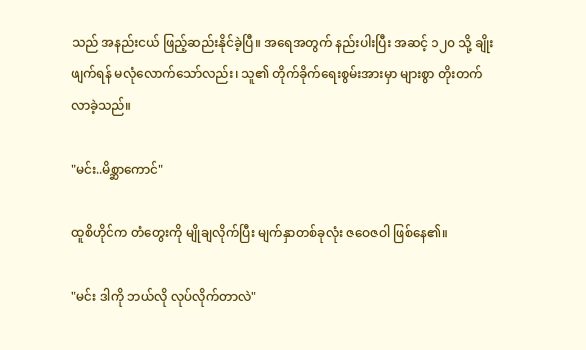သည် အနည်းငယ် ဖြည့်ဆည်းနိုင်ခဲ့ပြီ။ အရေအတွက် နည်းပါးပြီး အဆင့် ၁၂၀ သို့ ချိုးဖျက်ရန် မလုံလောက်သော်လည်း၊ သူ၏ တိုက်ခိုက်ရေးစွမ်းအားမှာ များစွာ တိုးတက်လာခဲ့သည်။

"မင်း..မိစ္ဆာကောင်"

ထူစိဟိုင်က တံတွေးကို မျိုချလိုက်ပြီး မျက်နှာတစ်ခုလုံး ဇဝေဇဝါ ဖြစ်နေ၏။

"မင်း ဒါကို ဘယ်လို လုပ်လိုက်တာလဲ"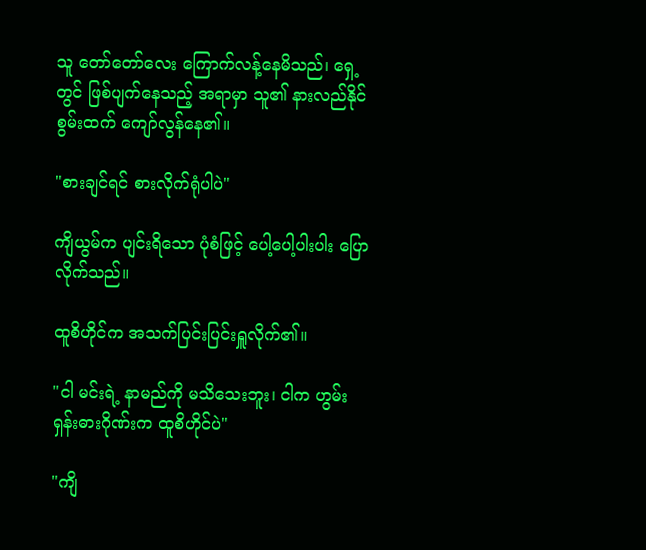သူ တော်တော်လေး ကြောက်လန့်နေမိသည်၊ ရှေ့တွင် ဖြစ်ပျက်နေသည့် အရာမှာ သူ၏ နားလည်နိုင်စွမ်းထက် ကျော်လွန်နေ၏။

"စားချင်ရင် စားလိုက်ရုံပါပဲ"

ကျိယွမ်က ပျင်းရိသော ပုံစံဖြင့် ပေါ့ပေါ့ပါးပါး ပြောလိုက်သည်။

ထူစိဟိုင်က အသက်ပြင်းပြင်းရှူလိုက်၏။

"ငါ မင်းရဲ့ နာမည်ကို မသိသေးဘူး၊ ငါက ဟွမ်းရှန်းဓားဂိုဏ်းက ထူစိဟိုင်ပဲ"

"ကျိ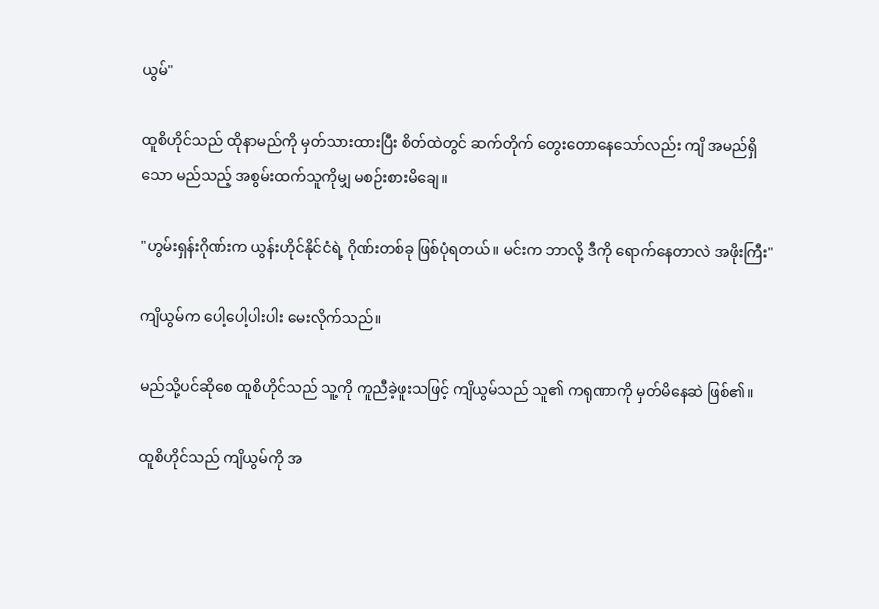ယွမ်"

ထူစိဟိုင်သည် ထိုနာမည်ကို မှတ်သားထားပြီး စိတ်ထဲတွင် ဆက်တိုက် တွေးတောနေသော်လည်း ကျိ အမည်ရှိသော မည်သည့် အစွမ်းထက်သူကိုမျှ မစဉ်းစားမိချေ။

"ဟွမ်းရှန်းဂိုဏ်းက ယွန်းဟိုင်နိုင်ငံရဲ့ ဂိုဏ်းတစ်ခု ဖြစ်ပုံရတယ်။ မင်းက ဘာလို့ ဒီကို ရောက်နေတာလဲ အဖိုးကြီး"

ကျိယွမ်က ပေါ့ပေါ့ပါးပါး မေးလိုက်သည်။

မည်သို့ပင်ဆိုစေ ထူစိဟိုင်သည် သူ့ကို ကူညီခဲ့ဖူးသဖြင့် ကျိယွမ်သည် သူ၏ ကရုဏာကို မှတ်မိနေဆဲ ဖြစ်၏။

ထူစိဟိုင်သည် ကျိယွမ်ကို အ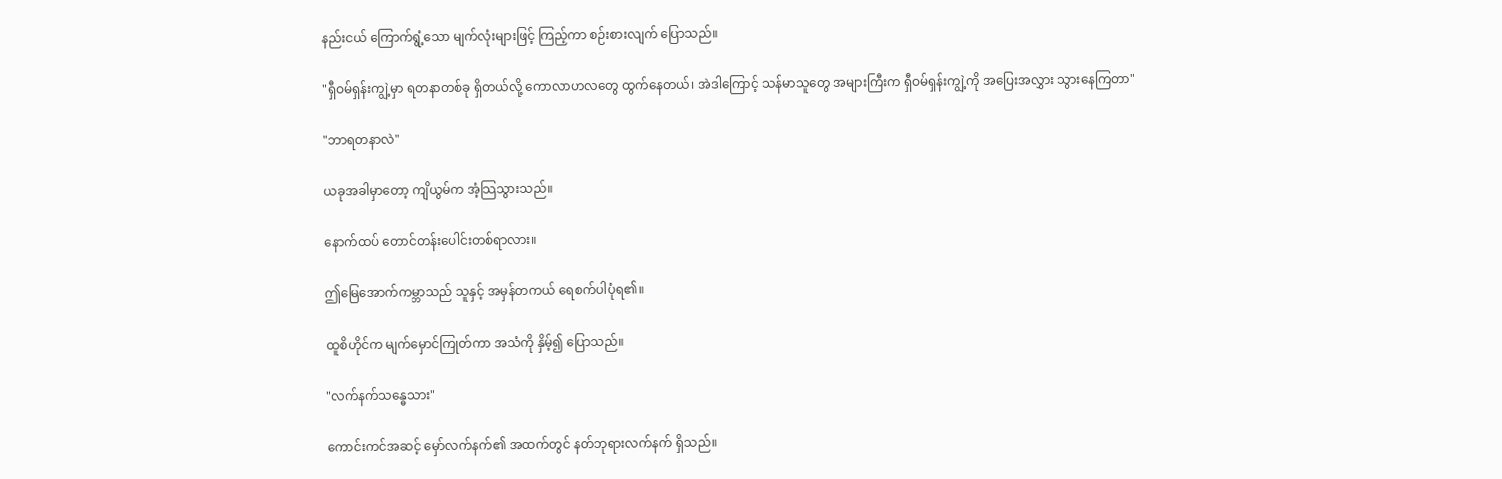နည်းငယ် ကြောက်ရွံ့သော မျက်လုံးများဖြင့် ကြည့်ကာ စဉ်းစားလျက် ပြောသည်။

"ရှီဝမ်ရှန်းကျွဲ့မှာ ရတနာတစ်ခု ရှိတယ်လို့ ကောလာဟလတွေ ထွက်နေတယ်၊ အဲဒါကြောင့် သန်မာသူတွေ အများကြီးက ရှီဝမ်ရှန်းကျွဲ့ကို အပြေးအလွှား သွားနေကြတာ"

"ဘာရတနာလဲ"

ယခုအခါမှာတော့ ကျိယွမ်က အံ့သြသွားသည်။

နောက်ထပ် တောင်တန်းပေါင်းတစ်ရာလား။

ဤမြေအောက်ကမ္ဘာသည် သူနှင့် အမှန်တကယ် ရေစက်ပါပုံရ၏။

ထူစိဟိုင်က မျက်မှောင်ကြုတ်ကာ အသံကို နှိမ့်၍ ပြောသည်။

"လက်နက်သန္ဓေသား"

ကောင်းကင်အဆင့် မှော်လက်နက်၏ အထက်တွင် နတ်ဘုရားလက်နက် ရှိသည်။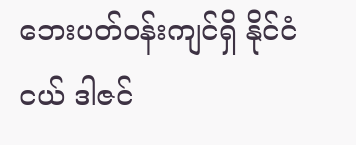ဘေးပတ်ဝန်းကျင်ရှိ နိုင်ငံငယ် ဒါဇင်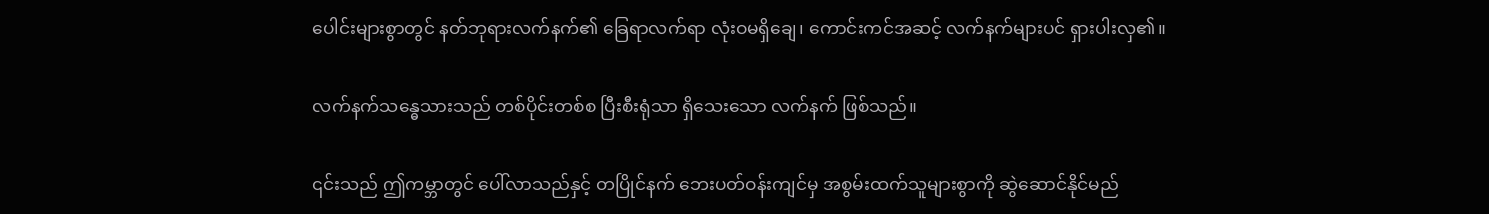ပေါင်းများစွာတွင် နတ်ဘုရားလက်နက်၏ ခြေရာလက်ရာ လုံးဝမရှိချေ၊ ကောင်းကင်အဆင့် လက်နက်များပင် ရှားပါးလှ၏။

လက်နက်သန္ဓေသားသည် တစ်ပိုင်းတစ်စ ပြီးစီးရုံသာ ရှိသေးသော လက်နက် ဖြစ်သည်။

၎င်းသည် ဤကမ္ဘာတွင် ပေါ်လာသည်နှင့် တပြိုင်နက် ဘေးပတ်ဝန်းကျင်မှ အစွမ်းထက်သူများစွာကို ဆွဲဆောင်နိုင်မည်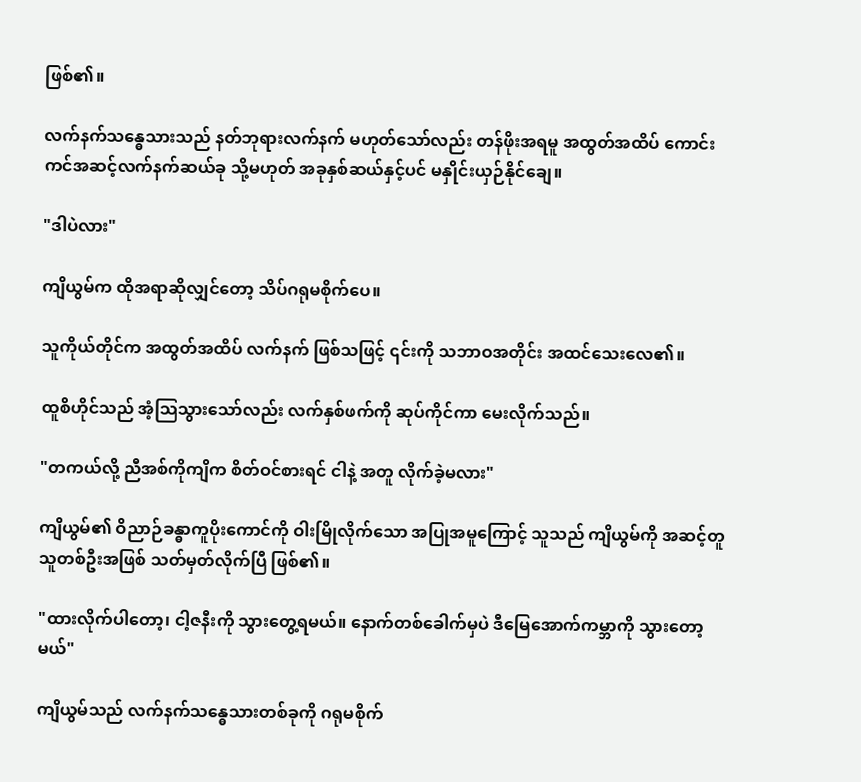ဖြစ်၏။

လက်နက်သန္ဓေသားသည် နတ်ဘုရားလက်နက် မဟုတ်သော်လည်း တန်ဖိုးအရမူ အထွတ်အထိပ် ကောင်းကင်အဆင့်လက်နက်ဆယ်ခု သို့မဟုတ် အခုနှစ်ဆယ်နှင့်ပင် မနှိုင်းယှဉ်နိုင်ချေ။

"ဒါပဲလား"

ကျိယွမ်က ထိုအရာဆိုလျှင်တော့ သိပ်ဂရုမစိုက်ပေ။

သူကိုယ်တိုင်က အထွတ်အထိပ် လက်နက် ဖြစ်သဖြင့် ၎င်းကို သဘာဝအတိုင်း အထင်သေးလေ၏။

ထူစိဟိုင်သည် အံ့သြသွားသော်လည်း လက်နှစ်ဖက်ကို ဆုပ်ကိုင်ကာ မေးလိုက်သည်။

"တကယ်လို့ ညီအစ်ကိုကျိက စိတ်ဝင်စားရင် ငါနဲ့ အတူ လိုက်ခဲ့မလား"

ကျိယွမ်၏ ဝိညာဉ်ခန္ဓာကူပိုးကောင်ကို ဝါးမြိုလိုက်သော အပြုအမူကြောင့် သူသည် ကျိယွမ်ကို အဆင့်တူသူတစ်ဦးအဖြစ် သတ်မှတ်လိုက်ပြီ ဖြစ်၏။

"ထားလိုက်ပါတော့၊ ငါ့ဇနီးကို သွားတွေ့ရမယ်။ နောက်တစ်ခေါက်မှပဲ ဒီမြေအောက်ကမ္ဘာကို သွားတော့မယ်"

ကျိယွမ်သည် လက်နက်သန္ဓေသားတစ်ခုကို ဂရုမစိုက်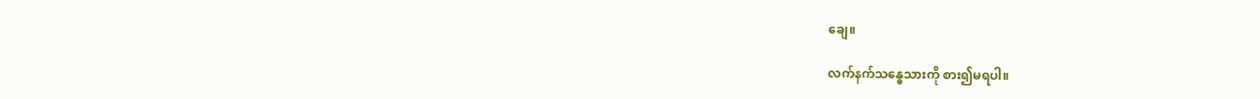ချေ။

လက်နက်သန္ဓေသားကို စား၍မရပါ။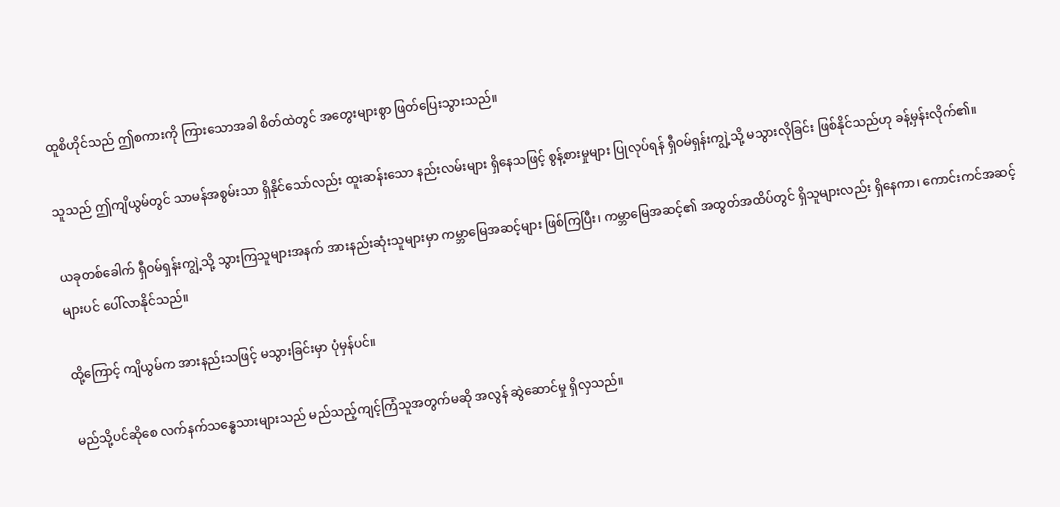ထူစိဟိုင်သည် ဤစကားကို ကြားသောအခါ စိတ်ထဲတွင် အတွေးများစွာ ဖြတ်ပြေးသွားသည်။

သူသည် ဤကျိယွမ်တွင် သာမန်အစွမ်းသာ ရှိနိုင်သော်လည်း ထူးဆန်းသော နည်းလမ်းများ ရှိနေသဖြင့် စွန့်စားမှုများ ပြုလုပ်ရန် ရှီဝမ်ရှန်းကျွဲ့သို့ မသွားလိုခြင်း ဖြစ်နိုင်သည်ဟု ခန့်မှန်းလိုက်၏။

ယခုတစ်ခေါက် ရှီဝမ်ရှန်းကျွဲ့သို့ သွားကြသူများအနက် အားနည်းဆုံးသူများမှာ ကမ္ဘာမြေအဆင့်များ ဖြစ်ကြပြီး၊ ကမ္ဘာမြေအဆင့်၏ အထွတ်အထိပ်တွင် ရှိသူများလည်း ရှိနေကာ၊ ကောင်းကင်အဆင့်များပင် ပေါ်လာနိုင်သည်။

ထို့ကြောင့် ကျိယွမ်က အားနည်းသဖြင့် မသွားခြင်းမှာ ပုံမှန်ပင်။

မည်သို့ပင်ဆိုစေ လက်နက်သန္ဓေသားများသည် မည်သည့်ကျင့်ကြံသူအတွက်မဆို အလွန် ဆွဲဆောင်မှု ရှိလှသည်။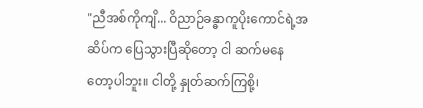"ညီအစ်ကိုကျိ... ဝိညာဉ်ခန္ဓာကူပိုးကောင်ရဲ့အဆိပ်က ပြေသွားပြီဆိုတော့ ငါ ဆက်မနေတော့ပါဘူး။ ငါတို့ နှုတ်ဆက်ကြစို့၊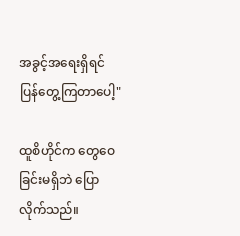အခွင့်အရေးရှိရင် ပြန်တွေ့ကြတာပေါ့"

ထူစိဟိုင်က တွေဝေခြင်းမရှိဘဲ ပြောလိုက်သည်။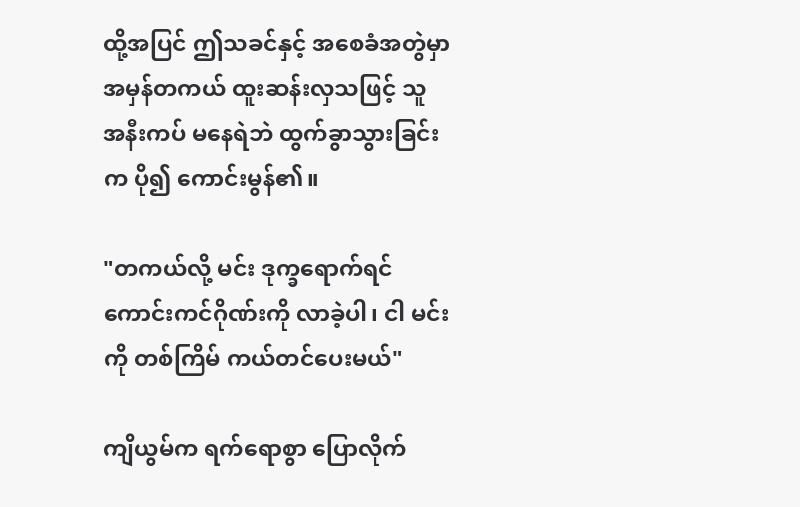ထို့အပြင် ဤသခင်နှင့် အစေခံအတွဲမှာ အမှန်တကယ် ထူးဆန်းလှသဖြင့် သူ အနီးကပ် မနေရဲဘဲ ထွက်ခွာသွားခြင်းက ပို၍ ကောင်းမွန်၏။

"တကယ်လို့ မင်း ဒုက္ခရောက်ရင် ကောင်းကင်ဂိုဏ်းကို လာခဲ့ပါ၊ ငါ မင်းကို တစ်ကြိမ် ကယ်တင်ပေးမယ်"

ကျိယွမ်က ရက်ရောစွာ ပြောလိုက်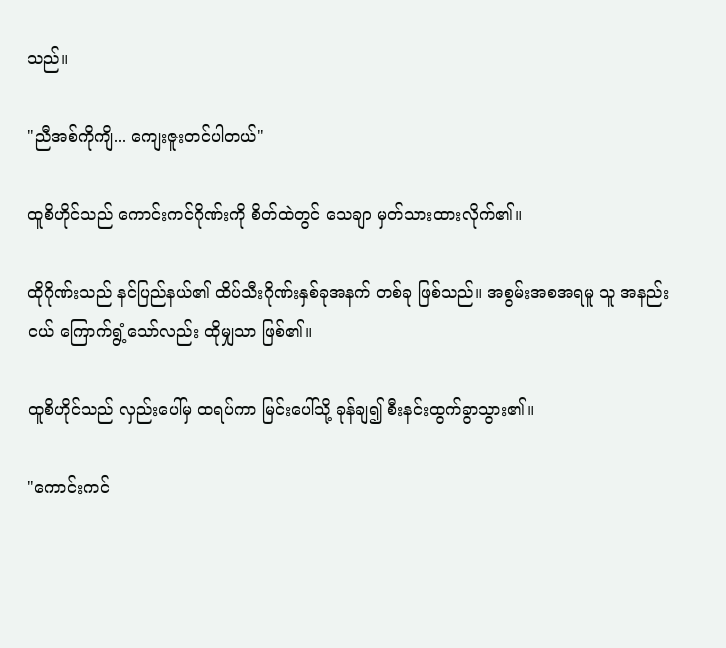သည်။

"ညီအစ်ကိုကျိ... ကျေးဇူးတင်ပါတယ်"

ထူစိဟိုင်သည် ကောင်းကင်ဂိုဏ်းကို စိတ်ထဲတွင် သေချာ မှတ်သားထားလိုက်၏။

ထိုဂိုဏ်းသည် နင်ပြည်နယ်၏ ထိပ်သီးဂိုဏ်းနှစ်ခုအနက် တစ်ခု ဖြစ်သည်။ အစွမ်းအစအရမူ သူ အနည်းငယ် ကြောက်ရွံ့သော်လည်း ထိုမျှသာ ဖြစ်၏။

ထူစိဟိုင်သည် လှည်းပေါ်မှ ထရပ်ကာ မြင်းပေါ်သို့ ခုန်ချ၍ စီးနင်းထွက်ခွာသွား၏။

"ကောင်းကင်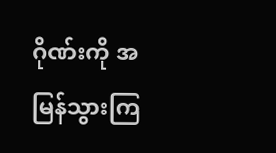ဂိုဏ်းကို အမြန်သွားကြ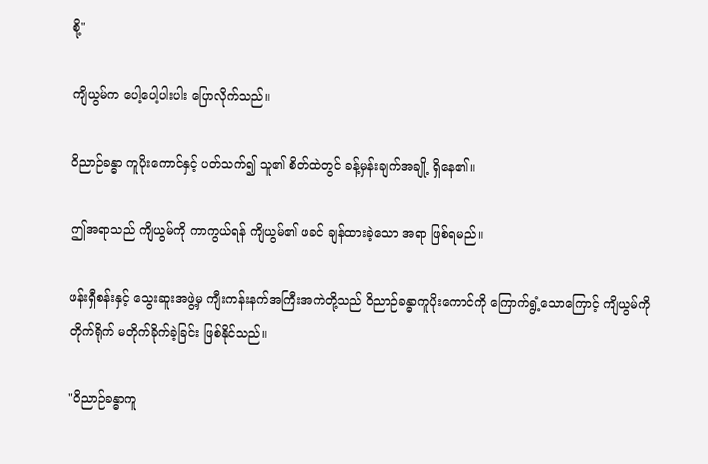စို့"

ကျိယွမ်က ပေါ့ပေါ့ပါးပါး ပြောလိုက်သည်။

ဝိညာဉ်ခန္ဓာ ကူပိုးကောင်နှင့် ပတ်သက်၍ သူ၏ စိတ်ထဲတွင် ခန့်မှန်းချက်အချို့ ရှိနေ၏။

ဤအရာသည် ကျိယွမ်ကို ကာကွယ်ရန် ကျိယွမ်၏ ဖခင် ချန်ထားခဲ့သော အရာ ဖြစ်ရမည်။

ဖန်းရှီစန်းနှင့် သွေးဆူးအဖွဲ့မှ ကျီးကန်းနက်အကြီးအကဲတို့သည် ဝိညာဉ်ခန္ဓာကူပိုးကောင်ကို ကြောက်ရွံ့သောကြောင့် ကျိယွမ်ကို တိုက်ရိုက် မတိုက်ခိုက်ခဲ့ခြင်း ဖြစ်နိုင်သည်။

"ဝိညာဉ်ခန္ဓာကူ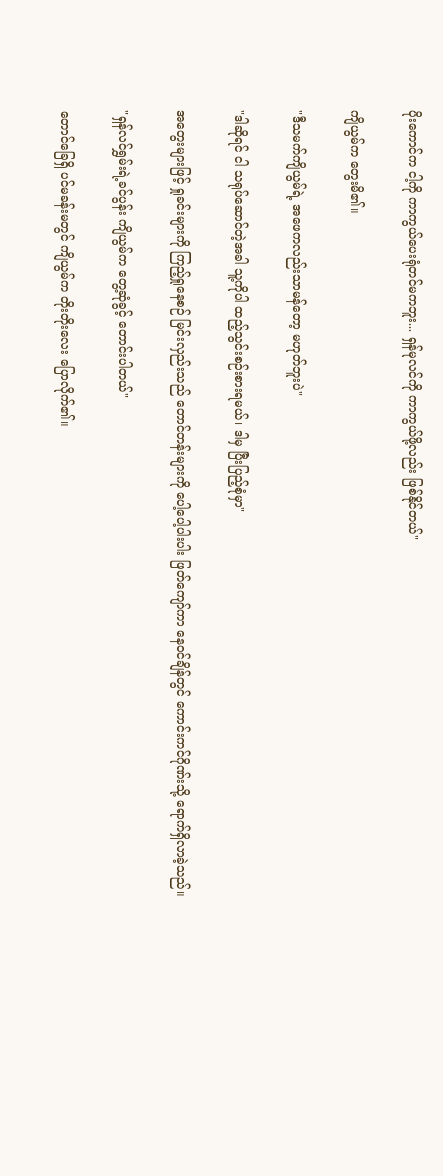ပိုးကောင်က ငါ့ကို ကာကွယ်ပေးရုံတင်မကဘူး... ရှန်မုလင်ကို ကာကွယ်ဖို့လည်း ဖြစ်နိုင်တယ်"

ကျိယွမ်က တွေးမိ၏။

"ဒီသမက်ကျိယွမ်ရဲ့ အဖေကလည်းသာမန်တော့ မဟုတ်ဘူးပဲ"

"ဒါဆိုရင် ငါ သရုပ်ဆောင်တဲ့အခါ သူ့ကိုပါ ထည့်သွင်းစဉ်းစားရမယ်၊ ဒါမှ ပြီးပြည့်စုံမှာ"

အတွေးများဖြင့် ရှုခင်းများကို ကြည့်ရှုနေစဉ် မြင်းလှည်းသည် တောင်တန်းများကို ပေါ့ပေါ့ပါးပါး ဖြတ်ကျော်ကာ နေဝင်ချိန်တွင် ကောင်းကင်ဂိုဏ်းသို့ ရောက်ရှိလာခဲ့သည်။

"ရှန်လင်ရွှမ်းရဲ့ခင်ပွန်း ကျိယွမ်က တွေ့ဆုံခွင့် တောင်းပါတယ်"

တောင်ခြေရှိ ပင်မခန်းမတွင် ကျိယွမ်က တိုးတိုးလေး ပြောလိုက်၏။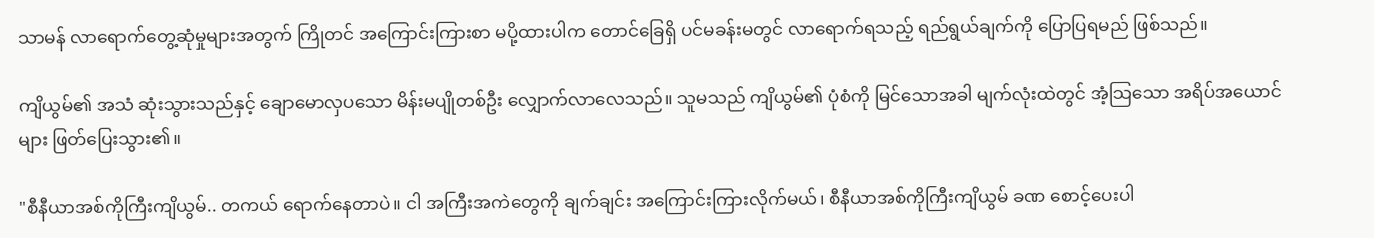သာမန် လာရောက်တွေ့ဆုံမှုများအတွက် ကြိုတင် အကြောင်းကြားစာ မပို့ထားပါက တောင်ခြေရှိ ပင်မခန်းမတွင် လာရောက်ရသည့် ရည်ရွယ်ချက်ကို ပြောပြရမည် ဖြစ်သည်။

ကျိယွမ်၏ အသံ ဆုံးသွားသည်နှင့် ချောမောလှပသော မိန်းမပျိုတစ်ဦး လျှောက်လာလေသည်။ သူမသည် ကျိယွမ်၏ ပုံစံကို မြင်သောအခါ မျက်လုံးထဲတွင် အံ့သြသော အရိပ်အယောင်များ ဖြတ်ပြေးသွား၏။

"စီနီယာအစ်ကိုကြီးကျိယွမ်.. တကယ် ရောက်နေတာပဲ။ ငါ အကြီးအကဲတွေကို ချက်ချင်း အကြောင်းကြားလိုက်မယ်၊ စီနီယာအစ်ကိုကြီးကျိယွမ် ခဏ စောင့်ပေးပါ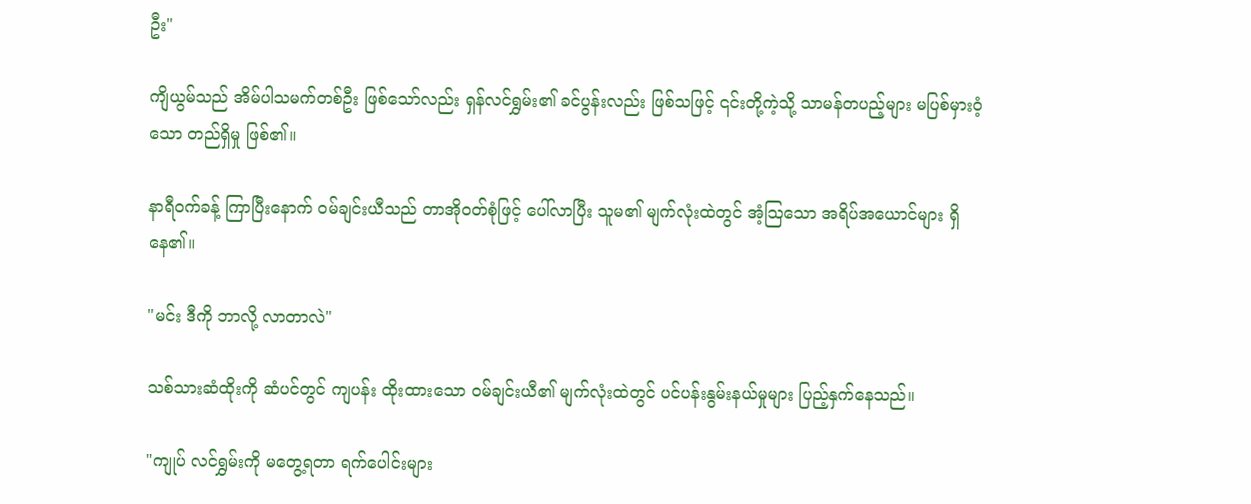ဦး"

ကျိယွမ်သည် အိမ်ပါသမက်တစ်ဦး ဖြစ်သော်လည်း ရှန်လင်ရွှမ်း၏ ခင်ပွန်းလည်း ဖြစ်သဖြင့် ၎င်းတို့ကဲ့သို့ သာမန်တပည့်များ မပြစ်မှားဝံ့သော တည်ရှိမှု ဖြစ်၏။

နာရီဝက်ခန့် ကြာပြီးနောက် ဝမ်ချင်းယီသည် တာအိုဝတ်စုံဖြင့် ပေါ်လာပြီး သူမ၏ မျက်လုံးထဲတွင် အံ့သြသော အရိပ်အယောင်များ ရှိနေ၏။

"မင်း ဒီကို ဘာလို့ လာတာလဲ"

သစ်သားဆံထိုးကို ဆံပင်တွင် ကျပန်း ထိုးထားသော ဝမ်ချင်းယီ၏ မျက်လုံးထဲတွင် ပင်ပန်းနွမ်းနယ်မှုများ ပြည့်နှက်နေသည်။

"ကျုပ် လင်ရွှမ်းကို မတွေ့ရတာ ရက်ပေါင်းများ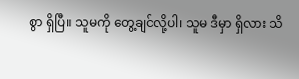စွာ ရှိပြီ။ သူမကို တွေ့ချင်လို့ပါ၊ သူမ ဒီမှာ ရှိလား သိ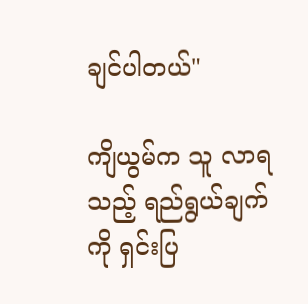ချင်ပါတယ်"

ကျိယွမ်က သူ လာရသည့် ရည်ရွယ်ချက်ကို ရှင်းပြ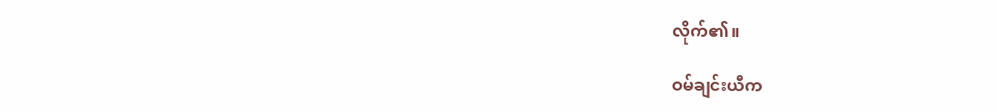လိုက်၏။

ဝမ်ချင်းယီက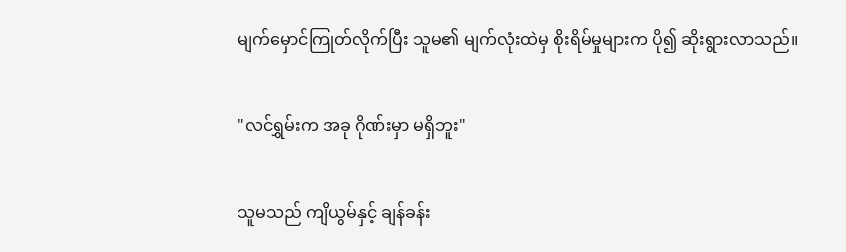မျက်မှောင်ကြုတ်လိုက်ပြီး သူမ၏ မျက်လုံးထဲမှ စိုးရိမ်မှုများက ပို၍ ဆိုးရွားလာသည်။

"လင်ရွှမ်းက အခု ဂိုဏ်းမှာ မရှိဘူး"

သူမသည် ကျိယွမ်နှင့် ချန်ခန်း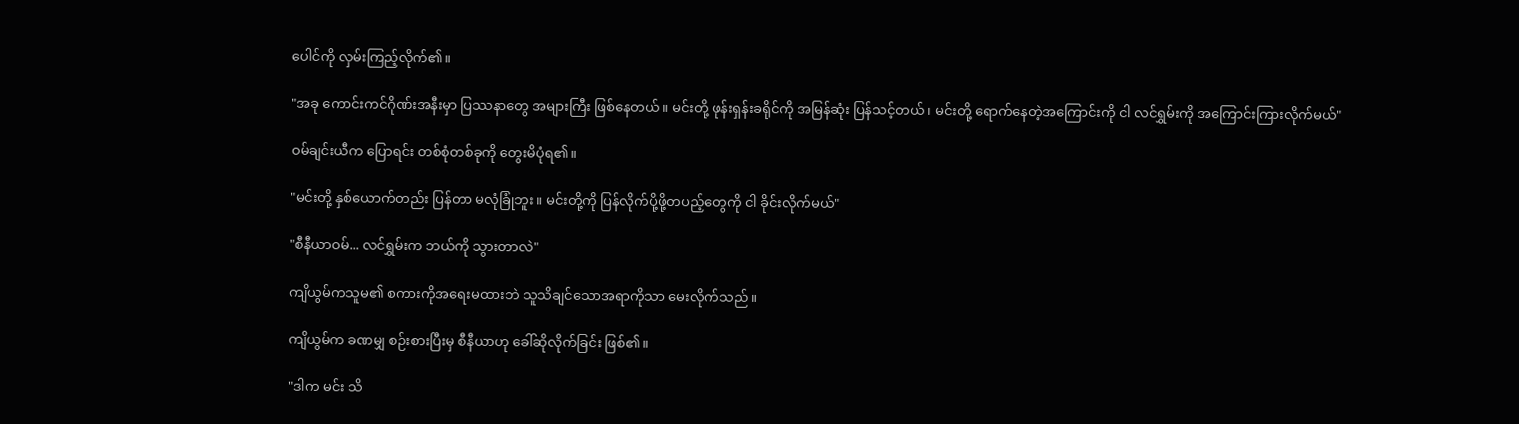ပေါင်ကို လှမ်းကြည့်လိုက်၏။

"အခု ကောင်းကင်ဂိုဏ်းအနီးမှာ ပြဿနာတွေ အများကြီး ဖြစ်နေတယ်။ မင်းတို့ ဖုန်းရှန်းခရိုင်ကို အမြန်ဆုံး ပြန်သင့်တယ်၊ မင်းတို့ ရောက်နေတဲ့အကြောင်းကို ငါ လင်ရွှမ်းကို အကြောင်းကြားလိုက်မယ်"

ဝမ်ချင်းယီက ပြောရင်း တစ်စုံတစ်ခုကို တွေးမိပုံရ၏။

"မင်းတို့ နှစ်ယောက်တည်း ပြန်တာ မလုံခြုံဘူး။ မင်းတို့ကို ပြန်လိုက်ပို့ဖို့တပည့်တွေကို ငါ ခိုင်းလိုက်မယ်"

"စီနီယာဝမ်... လင်ရွှမ်းက ဘယ်ကို သွားတာလဲ"

ကျိယွမ်ကသူမ၏ စကားကိုအရေးမထားဘဲ သူသိချင်သောအရာကိုသာ မေးလိုက်သည်။

ကျိယွမ်က ခဏမျှ စဉ်းစားပြီးမှ စီနီယာဟု ခေါ်ဆိုလိုက်ခြင်း ဖြစ်၏။

"ဒါက မင်း သိ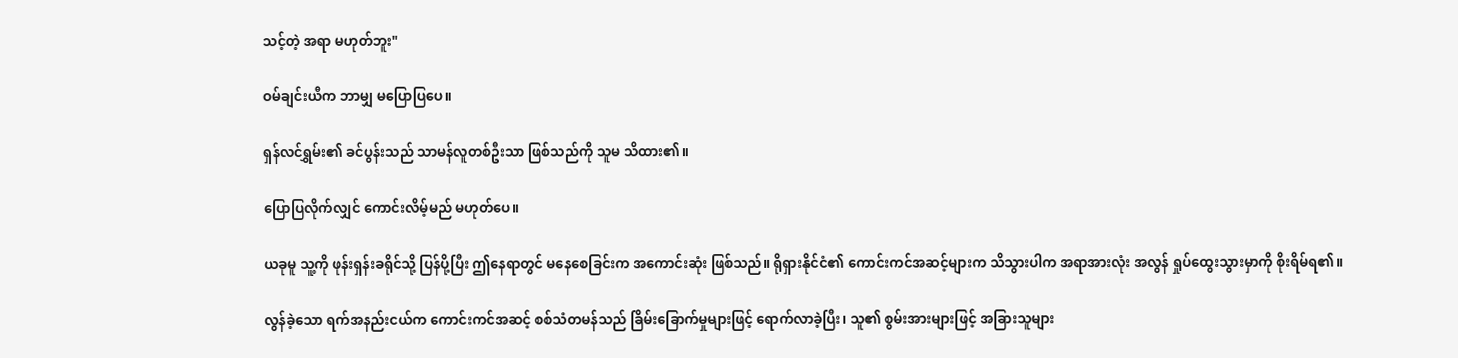သင့်တဲ့ အရာ မဟုတ်ဘူး"

ဝမ်ချင်းယီက ဘာမျှ မပြောပြပေ။

ရှန်လင်ရွှမ်း၏ ခင်ပွန်းသည် သာမန်လူတစ်ဦးသာ ဖြစ်သည်ကို သူမ သိထား၏။

ပြောပြလိုက်လျှင် ကောင်းလိမ့်မည် မဟုတ်ပေ။

ယခုမူ သူ့ကို ဖုန်းရှန်းခရိုင်သို့ ပြန်ပို့ပြီး ဤနေရာတွင် မနေစေခြင်းက အကောင်းဆုံး ဖြစ်သည်။ ရိုရှားနိုင်ငံ၏ ကောင်းကင်အဆင့်များက သိသွားပါက အရာအားလုံး အလွန် ရှုပ်ထွေးသွားမှာကို စိုးရိမ်ရ၏။

လွန်ခဲ့သော ရက်အနည်းငယ်က ကောင်းကင်အဆင့် စစ်သံတမန်သည် ခြိမ်းခြောက်မှုများဖြင့် ရောက်လာခဲ့ပြီး၊ သူ၏ စွမ်းအားများဖြင့် အခြားသူများ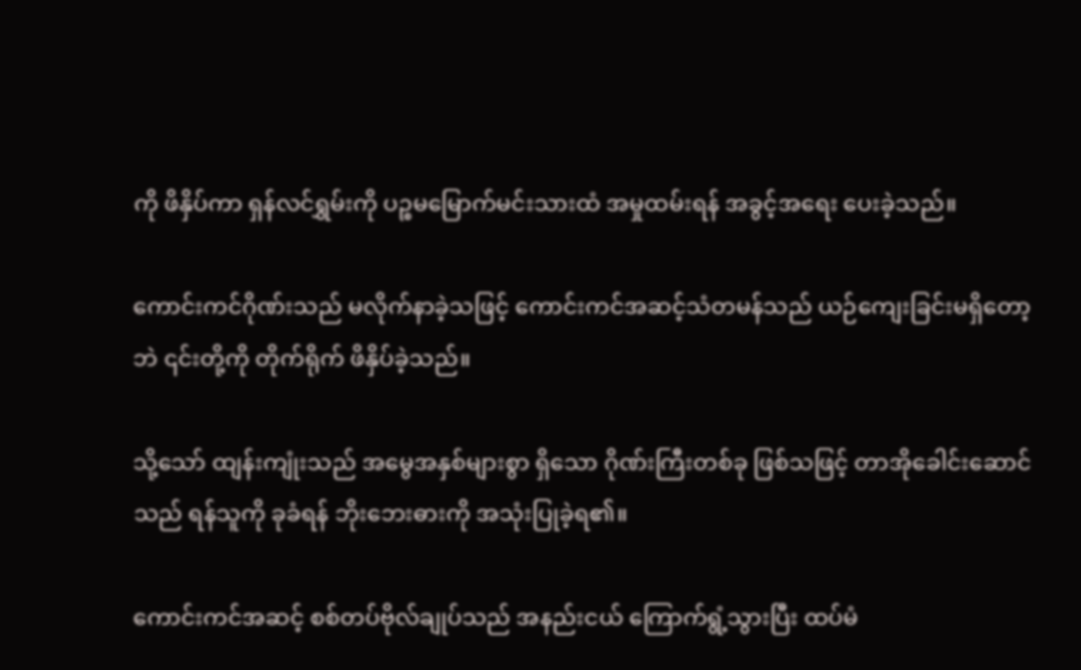ကို ဖိနှိပ်ကာ ရှန်လင်ရွှမ်းကို ပဉ္စမမြောက်မင်းသားထံ အမှုထမ်းရန် အခွင့်အရေး ပေးခဲ့သည်။

ကောင်းကင်ဂိုဏ်းသည် မလိုက်နာခဲ့သဖြင့် ကောင်းကင်အဆင့်သံတမန်သည် ယဉ်ကျေးခြင်းမရှိတော့ဘဲ ၎င်းတို့ကို တိုက်ရိုက် ဖိနှိပ်ခဲ့သည်။

သို့သော် ထျန်းကျုံးသည် အမွေအနှစ်များစွာ ရှိသော ဂိုဏ်းကြီးတစ်ခု ဖြစ်သဖြင့် တာအိုခေါင်းဆောင်သည် ရန်သူကို ခုခံရန် ဘိုးဘေးဓားကို အသုံးပြုခဲ့ရ၏။

ကောင်းကင်အဆင့် စစ်တပ်ဗိုလ်ချုပ်သည် အနည်းငယ် ကြောက်ရွံ့သွားပြီး ထပ်မံ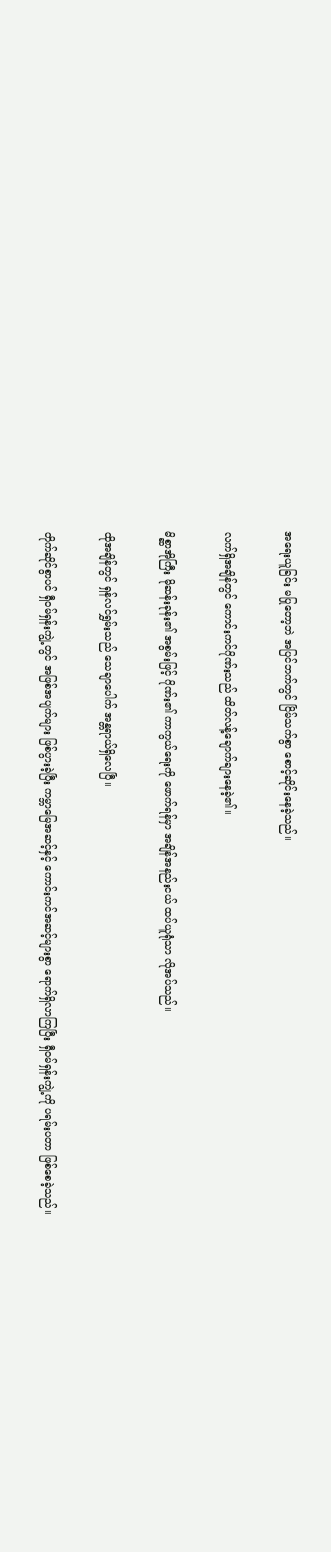အရေးယူခြင်း မပြုတော့ဘဲ အပြင်ဘက်တွင် ငြိမ်သက်စွာ စောင့်ဆိုင်းနေခဲ့သည်။

လက်ရှိအချိန်တွင် ကောင်းကင်ဂိုဏ်းသည် ထိတ်လန့်ချောက်ချားနေခဲ့၏။

မိစ္ဆာအိုကြီး မိုဆန်းခုန်း၏ အစွမ်းဖြင့် ဂိုဏ်း၏ ကာကွယ်ရေးကို ဖောက်ရန်မှာ အချိန်အနည်းငယ် ထပ်ယူရုံသာ လိုအပ်သည်။

ထိုအချိန်တွင် ရှန်လင်ရွှမ်းသည် သေချာပေါက် အန္တရာယ်ရှိလေပြီ။

တိုက်ဆိုင်စွာပင် ရှီဝမ်ရှန်းကျွဲ့တွင် အဖြစ်အပျက်များ ဖြစ်ပွားခဲ့ပြီး ကမ္ဘာမြေအဆင့်နှင့် ကောင်းကင်အဆင့်များစွာ ရောက်ရှိလာကြပြီး ရှီဝမ်ရှန်းကျွဲ့ကို ပရမ်းပတာ ဖြစ်စေခဲ့သည်။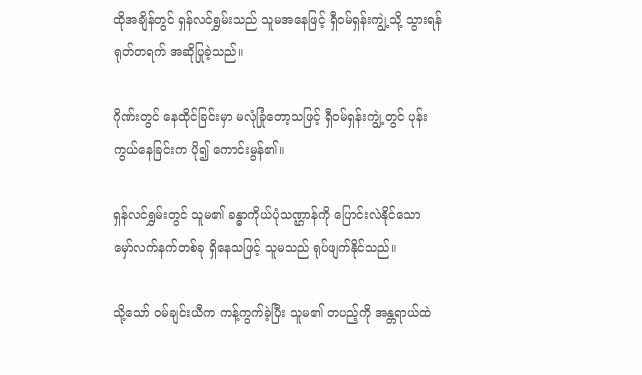ထိုအချိန်တွင် ရှန်လင်ရွှမ်းသည် သူမအနေဖြင့် ရှီဝမ်ရှန်းကျွဲ့သို့ သွားရန် ရုတ်တရက် အဆိုပြုခဲ့သည်။

ဂိုဏ်းတွင် နေထိုင်ခြင်းမှာ မလုံခြုံတော့သဖြင့် ရှီဝမ်ရှန်းကျွဲ့တွင် ပုန်းကွယ်နေခြင်းက ပို၍ ကောင်းမွန်၏။

ရှန်လင်ရွှမ်းတွင် သူမ၏ ခန္ဓာကိုယ်ပုံသဏ္ဌာန်ကို ပြောင်းလဲနိုင်သော မှော်လက်နက်တစ်ခု ရှိနေသဖြင့် သူမသည် ရုပ်ဖျက်နိုင်သည်။

သို့သော် ဝမ်ချင်းယီက ကန့်ကွက်ခဲ့ပြီး သူမ၏ တပည့်ကို အန္တရာယ်ထဲ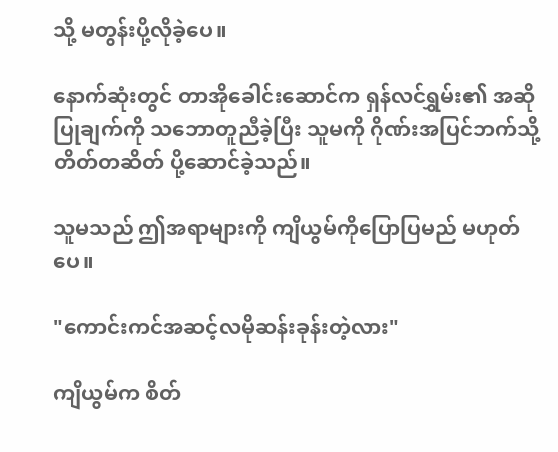သို့ မတွန်းပို့လိုခဲ့ပေ။

နောက်ဆုံးတွင် တာအိုခေါင်းဆောင်က ရှန်လင်ရွှမ်း၏ အဆိုပြုချက်ကို သဘောတူညီခဲ့ပြီး သူမကို ဂိုဏ်းအပြင်ဘက်သို့ တိတ်တဆိတ် ပို့ဆောင်ခဲ့သည်။

သူမသည် ဤအရာများကို ကျိယွမ်ကိုပြောပြမည် မဟုတ်ပေ။

"ကောင်းကင်အဆင့်လမိုဆန်းခုန်းတဲ့လား"

ကျိယွမ်က စိတ်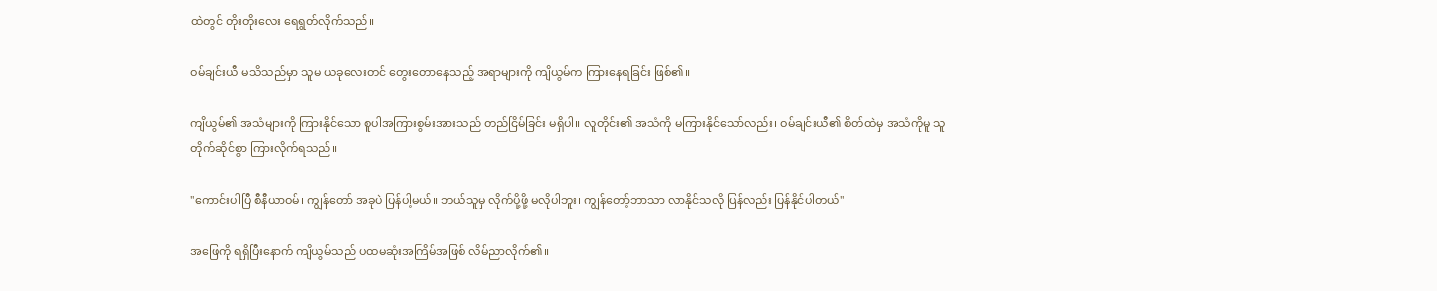ထဲတွင် တိုးတိုးလေး ရေရွတ်လိုက်သည်။

ဝမ်ချင်းယီ မသိသည်မှာ သူမ ယခုလေးတင် တွေးတောနေသည့် အရာများကို ကျိယွမ်က ကြားနေရခြင်း ဖြစ်၏။

ကျိယွမ်၏ အသံများကို ကြားနိုင်သော စူပါအကြားစွမ်းအားသည် တည်ငြိမ်ခြင်း မရှိပါ။ လူတိုင်း၏ အသံကို မကြားနိုင်သော်လည်း၊ ဝမ်ချင်းယီ၏ စိတ်ထဲမှ အသံကိုမူ သူ တိုက်ဆိုင်စွာ ကြားလိုက်ရသည်။

"ကောင်းပါပြီ စီနီယာဝမ်၊ ကျွန်တော် အခုပဲ ပြန်ပါ့မယ်။ ဘယ်သူမှ လိုက်ပို့ဖို့ မလိုပါဘူး၊ ကျွန်တော့်ဘာသာ လာနိုင်သလို ပြန်လည်း ပြန်နိုင်ပါတယ်"

အဖြေကို ရရှိပြီးနောက် ကျိယွမ်သည် ပထမဆုံးအကြိမ်အဖြစ် လိမ်ညာလိုက်၏။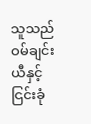သူသည် ဝမ်ချင်းယီနှင့် ငြင်းခုံ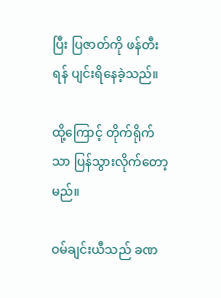ပြီး ပြဇာတ်ကို ဖန်တီးရန် ပျင်းရိနေခဲ့သည်။

ထို့ကြောင့် တိုက်ရိုက်သာ ပြန်သွားလိုက်တော့မည်။

ဝမ်ချင်းယီသည် ခဏ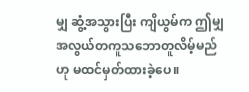မျှ ဆွံ့အသွားပြီး ကျိယွမ်က ဤမျှ အလွယ်တကူသဘောတူလိမ့်မည်ဟု မထင်မှတ်ထားခဲ့ပေ။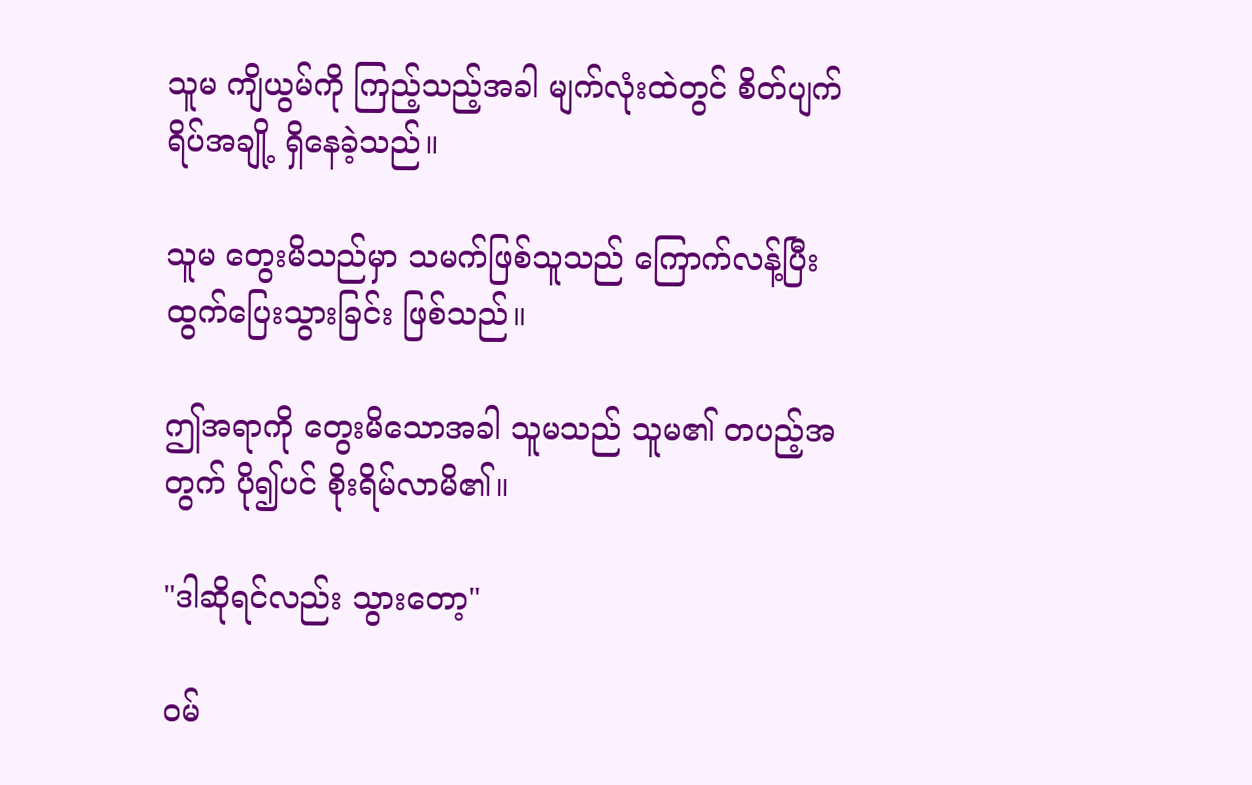သူမ ကျိယွမ်ကို ကြည့်သည့်အခါ မျက်လုံးထဲတွင် စိတ်ပျက်ရိပ်အချို့ ရှိနေခဲ့သည်။

သူမ တွေးမိသည်မှာ သမက်ဖြစ်သူသည် ကြောက်လန့်ပြီး ထွက်ပြေးသွားခြင်း ဖြစ်သည်။

ဤအရာကို တွေးမိသောအခါ သူမသည် သူမ၏ တပည့်အတွက် ပို၍ပင် စိုးရိမ်လာမိ၏။

"ဒါဆိုရင်လည်း သွားတော့"

ဝမ်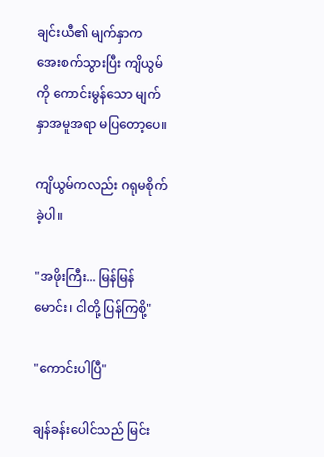ချင်းယီ၏ မျက်နှာက အေးစက်သွားပြီး ကျိယွမ်ကို ကောင်းမွန်သော မျက်နှာအမူအရာ မပြတော့ပေ။

ကျိယွမ်ကလည်း ဂရုမစိုက်ခဲ့ပါ။

"အဖိုးကြီး... မြန်မြန်မောင်း၊ ငါတို့ ပြန်ကြစို့"

"ကောင်းပါပြီ"

ချန်ခန်းပေါင်သည် မြင်း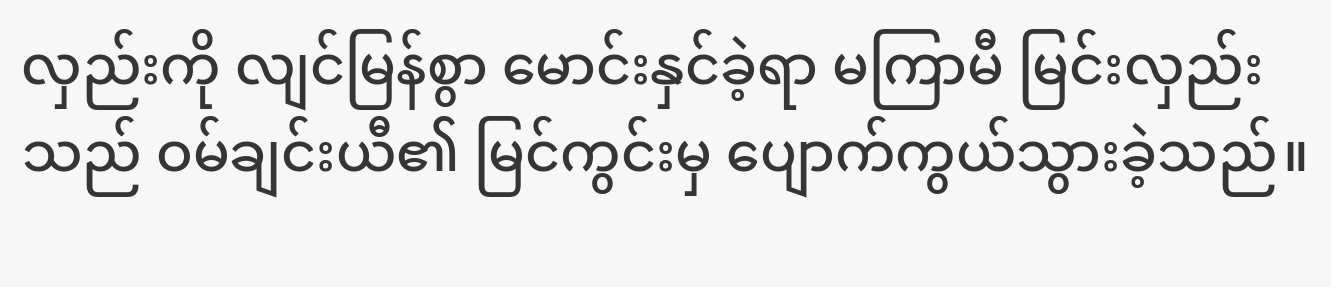လှည်းကို လျင်မြန်စွာ မောင်းနှင်ခဲ့ရာ မကြာမီ မြင်းလှည်းသည် ဝမ်ချင်းယီ၏ မြင်ကွင်းမှ ပျောက်ကွယ်သွားခဲ့သည်။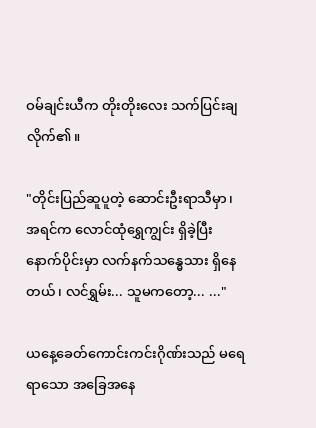ဝမ်ချင်းယီက တိုးတိုးလေး သက်ပြင်းချလိုက်၏။

"တိုင်းပြည်ဆူပူတဲ့ ဆောင်းဦးရာသီမှာ၊ အရင်က လောင်ထုံရွှေကျွင်း ရှိခဲ့ပြီး နောက်ပိုင်းမှာ လက်နက်သန္ဓေသား ရှိနေတယ်၊ လင်ရွှမ်း... သူမကတော့... ..."

ယနေ့ခေတ်ကောင်းကင်းဂိုဏ်းသည် မရေရာသော အခြေအနေ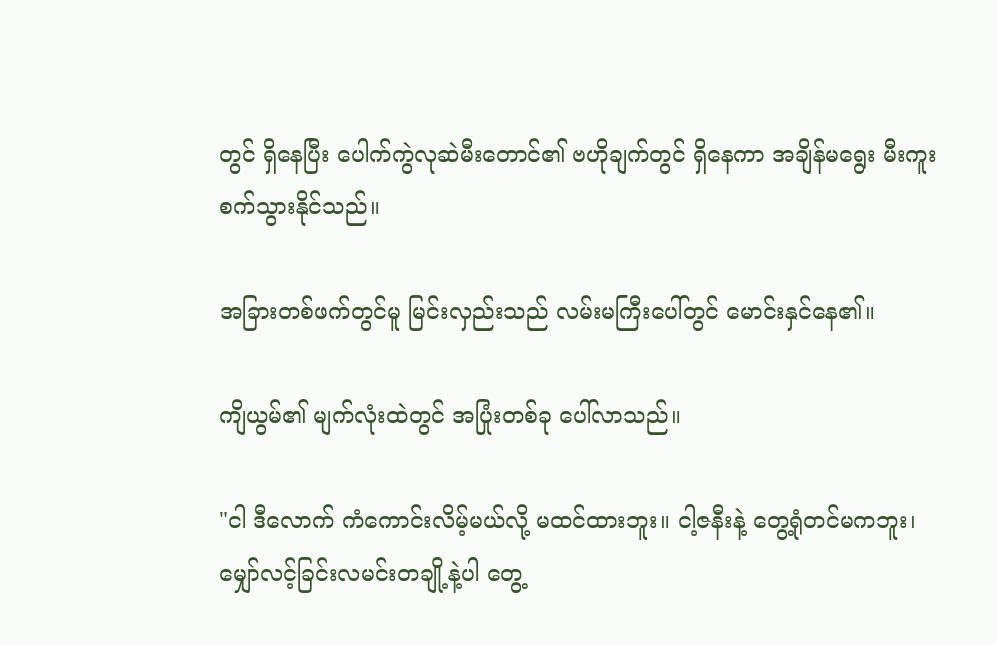တွင် ရှိနေပြီး ပေါက်ကွဲလုဆဲမီးတောင်၏ ဗဟိုချက်တွင် ရှိနေကာ အချိန်မရွေး မီးကူးစက်သွားနိုင်သည်။

အခြားတစ်ဖက်တွင်မူ မြင်းလှည်းသည် လမ်းမကြီးပေါ်တွင် မောင်းနှင်နေ၏။

ကျိယွမ်၏ မျက်လုံးထဲတွင် အပြုံးတစ်ခု ပေါ်လာသည်။

"ငါ ဒီလောက် ကံကောင်းလိမ့်မယ်လို့ မထင်ထားဘူး။ ငါ့ဇနီးနဲ့ တွေ့ရုံတင်မကဘူး၊ မျှော်လင့်ခြင်းလမင်းတချို့နဲ့ပါ တွေ့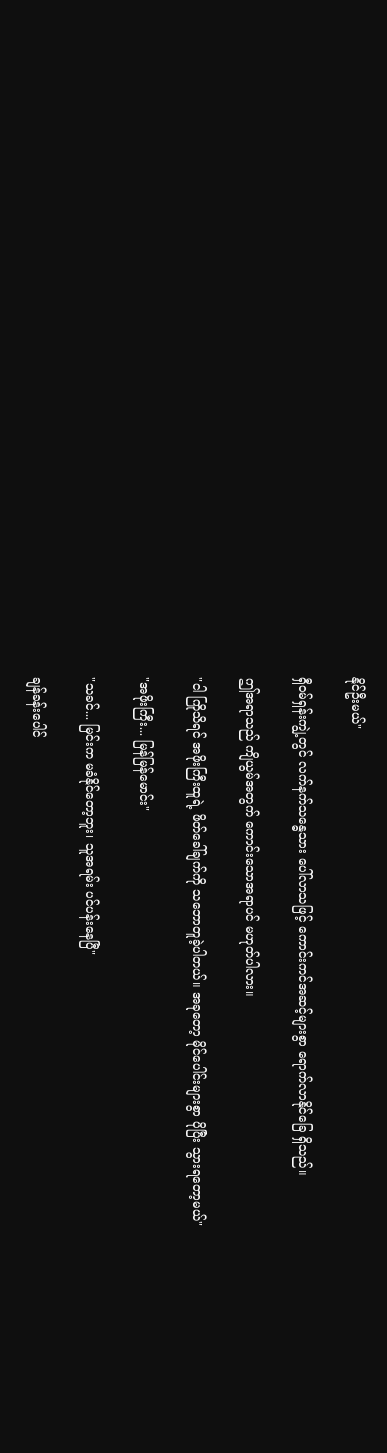နိုင်ဦးမယ်"

ရှီဝမ်ရှန်းကျွဲ့တွင် လက်နက်သန္ဓေသား ပေါ်လာသဖြင့် ကောင်းကင်အဆင့်များစွာ ရောက်လာနိုင်ခြေ ရှိသည်။

ဤအရာသည် ကျိယွမ်အတွက် ကောင်းသောအရာပင် မဟုတ်ပါလား။

"ငါ ကြိုသိရင် အဖိုးကြီးထူရဲ့ ဖိတ်ခေါ်ချက်ကို သဘောတူခဲ့ပါတယ်။ အခုတော့ မိုင်ပေါင်းများစွာ ပိုပြီး သွားရတော့မယ်"

"အဖိုးကြီး... မြန်မြန်မောင်း"

"သခင်... မြင်းက မခံနိုင်တော့ဘူး၊ သူအရမ်း ပင်ပန်းနေပြီ"

ချန်ခန်းပေါင်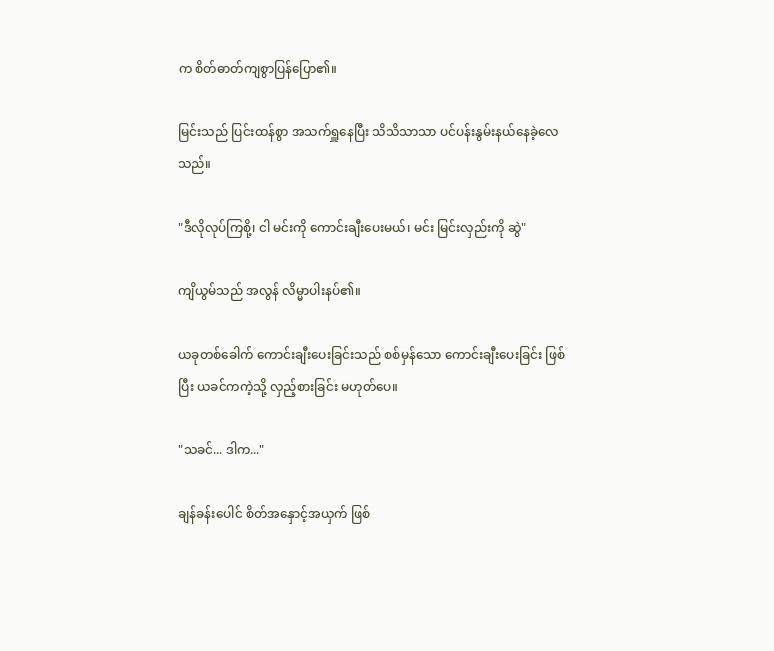က စိတ်ဓာတ်ကျစွာပြန်ပြော၏။

မြင်းသည် ပြင်းထန်စွာ အသက်ရှူနေပြီး သိသိသာသာ ပင်ပန်းနွမ်းနယ်နေခဲ့လေသည်။

"ဒီလိုလုပ်ကြစို့၊ ငါ မင်းကို ကောင်းချီးပေးမယ်၊ မင်း မြင်းလှည်းကို ဆွဲ"

ကျိယွမ်သည် အလွန် လိမ္မာပါးနပ်၏။

ယခုတစ်ခေါက် ကောင်းချီးပေးခြင်းသည် စစ်မှန်သော ကောင်းချီးပေးခြင်း ဖြစ်ပြီး ယခင်ကကဲ့သို့ လှည့်စားခြင်း မဟုတ်ပေ။

"သခင်... ဒါက..."

ချန်ခန်းပေါင် စိတ်အနှောင့်အယှက် ဖြစ်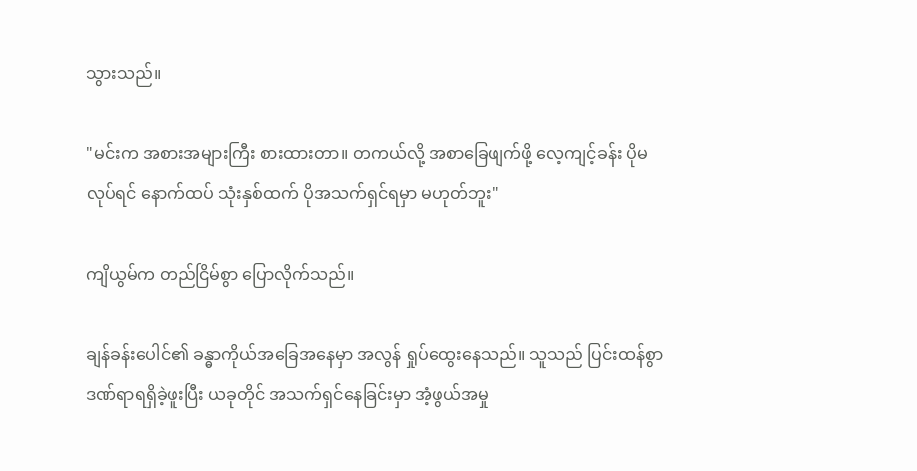သွားသည်။

"မင်းက အစားအများကြီး စားထားတာ။ တကယ်လို့ အစာခြေဖျက်ဖို့ လေ့ကျင့်ခန်း ပိုမလုပ်ရင် နောက်ထပ် သုံးနှစ်ထက် ပိုအသက်ရှင်ရမှာ မဟုတ်ဘူး"

ကျိယွမ်က တည်ငြိမ်စွာ ပြောလိုက်သည်။

ချန်ခန်းပေါင်၏ ခန္ဓာကိုယ်အခြေအနေမှာ အလွန် ရှုပ်ထွေးနေသည်။ သူသည် ပြင်းထန်စွာ ဒဏ်ရာရရှိခဲ့ဖူးပြီး ယခုတိုင် အသက်ရှင်နေခြင်းမှာ အံ့ဖွယ်အမှု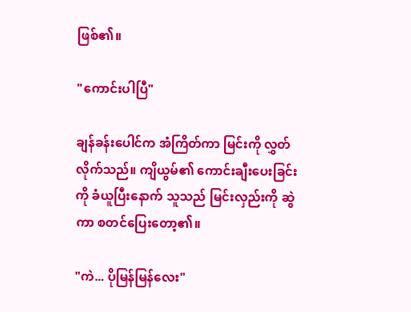ဖြစ်၏။

"ကောင်းပါပြီ"

ချန်ခန်းပေါင်က အံကြိတ်ကာ မြင်းကို လွှတ်လိုက်သည်။ ကျိယွမ်၏ ကောင်းချီးပေးခြင်းကို ခံယူပြီးနောက် သူသည် မြင်းလှည်းကို ဆွဲကာ စတင်ပြေးတော့၏။

"ကဲ... ပိုမြန်မြန်လေး"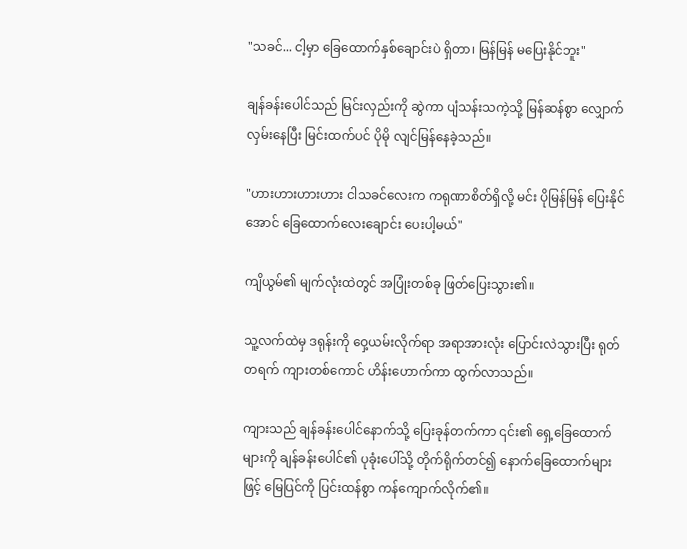"သခင်... ငါ့မှာ ခြေထောက်နှစ်ချောင်းပဲ ရှိတာ၊ မြန်မြန် မပြေးနိုင်ဘူး"

ချန်ခန်းပေါင်သည် မြင်းလှည်းကို ဆွဲကာ ပျံသန်းသကဲ့သို့ မြန်ဆန်စွာ လျှောက်လှမ်းနေပြီး မြင်းထက်ပင် ပိုမို လျင်မြန်နေခဲ့သည်။

"ဟားဟားဟားဟား ငါသခင်လေးက ကရုဏာစိတ်ရှိလို့ မင်း ပိုမြန်မြန် ပြေးနိုင်အောင် ခြေထောက်လေးချောင်း ပေးပါ့မယ်"

ကျိယွမ်၏ မျက်လုံးထဲတွင် အပြုံးတစ်ခု ဖြတ်ပြေးသွား၏။

သူ့လက်ထဲမှ ဒရုန်းကို ဝှေ့ယမ်းလိုက်ရာ အရာအားလုံး ပြောင်းလဲသွားပြီး ရုတ်တရက် ကျားတစ်ကောင် ဟိန်းဟောက်ကာ ထွက်လာသည်။

ကျားသည် ချန်ခန်းပေါင်နောက်သို့ ပြေးခုန်တက်ကာ ၎င်း၏ ရှေ့ခြေထောက်များကို ချန်ခန်းပေါင်၏ ပုခုံးပေါ်သို့ တိုက်ရိုက်တင်၍ နောက်ခြေထောက်များဖြင့် မြေပြင်ကို ပြင်းထန်စွာ ကန်ကျောက်လိုက်၏။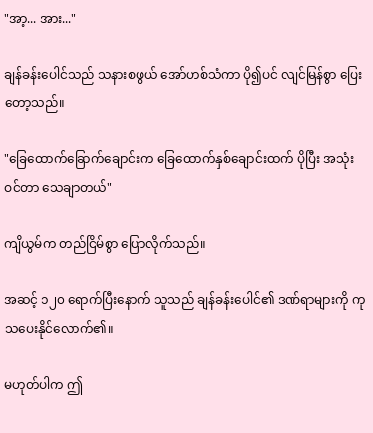"အာ့... အား..."

ချန်ခန်းပေါင်သည် သနားစဖွယ် အော်ဟစ်သံကာ ပို၍ပင် လျင်မြန်စွာ ပြေးတော့သည်။

"ခြေထောက်ခြောက်ချောင်းက ခြေထောက်နှစ်ချောင်းထက် ပိုပြီး အသုံးဝင်တာ သေချာတယ်"

ကျိယွမ်က တည်ငြိမ်စွာ ပြောလိုက်သည်။

အဆင့် ၁၂၀ ရောက်ပြီးနောက် သူသည် ချန်ခန်းပေါင်၏ ဒဏ်ရာများကို ကုသပေးနိုင်လောက်၏။

မဟုတ်ပါက ဤ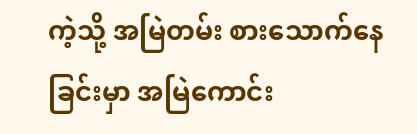ကဲ့သို့ အမြဲတမ်း စားသောက်နေခြင်းမှာ အမြဲကောင်း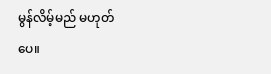မွန်လိမ့်မည် မဟုတ်ပေ။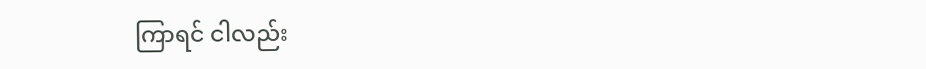ကြာရင် ငါလည်း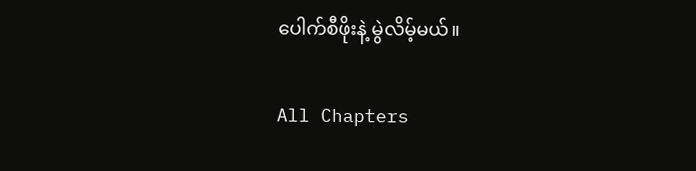ပေါက်စီဖိုးနဲ့ မွဲလိမ့်မယ်။

All Chapters